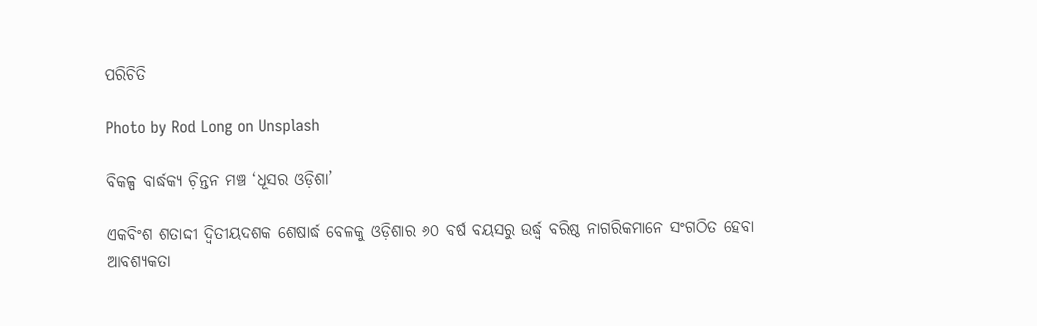ପରିଚିତି

Photo by Rod Long on Unsplash

ବିକଳ୍ପ ବାର୍ଦ୍ଧକ୍ୟ ଚ଼ିନ୍ତନ ମଞ୍ଚ ‘ଧୂସର ଓଡ଼ିଶା’

ଏକବିଂଶ ଶତାଦ୍ଦୀ ଦ୍ୱିତୀୟଦଶକ ଶେଷାର୍ଦ୍ଧ ବେଳକୁ ଓଡ଼ିଶାର ୬୦ ବର୍ଷ ବୟସରୁ ଉର୍ଦ୍ଧ୍ୱ ବରିଷ୍ଠ ନାଗରିକମାନେ ସଂଗଠିତ ହେବା ଆବଶ୍ୟକତା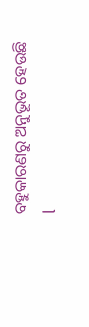ବହୁକାରଣରୁ ଅନୁଭୂତ ହେଉଛି l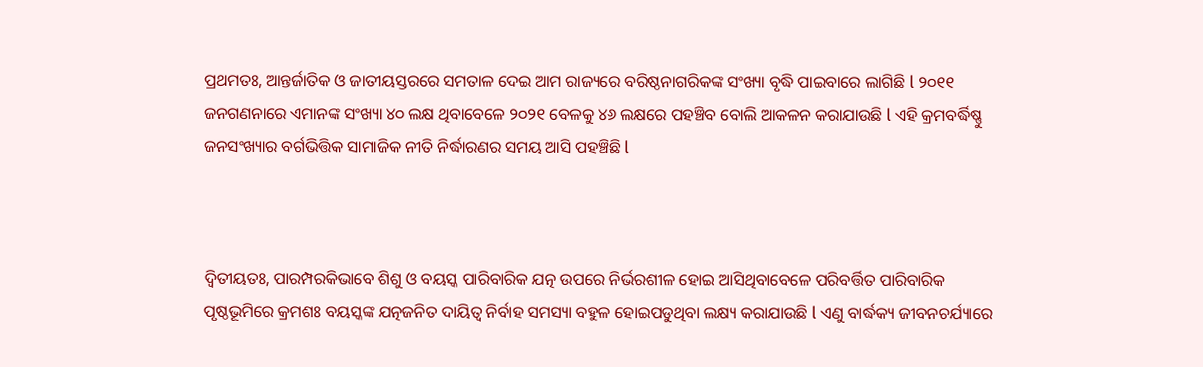ପ୍ରଥମତଃ, ଆନ୍ତର୍ଜାତିକ ଓ ଜାତୀୟସ୍ତରରେ ସମତାଳ ଦେଇ ଆମ ରାଜ୍ୟରେ ବରିଷ୍ଠନାଗରିକଙ୍କ ସଂଖ୍ୟା ବୃଦ୍ଧି ପାଇବାରେ ଲାଗିଛି l ୨୦୧୧ ଜନଗଣନାରେ ଏମାନଙ୍କ ସଂଖ୍ୟା ୪୦ ଲକ୍ଷ ଥିବାବେଳେ ୨୦୨୧ ବେଳକୁ ୪୬ ଲକ୍ଷରେ ପହଞ୍ଚିବ ବୋଲି ଆକଳନ କରାଯାଉଛି l ଏହି କ୍ରମବର୍ଦ୍ଧିଷ୍ଣୁ ଜନସଂଖ୍ୟାର ବର୍ଗଭିତ୍ତିକ ସାମାଜିକ ନୀତି ନିର୍ଦ୍ଧାରଣର ସମୟ ଆସି ପହଞ୍ଚିଛି l



ଦ୍ୱିତୀୟତଃ, ପାରମ୍ପରକିଭାବେ ଶିଶୁ ଓ ବୟସ୍କ ପାରିବାରିକ ଯତ୍ନ ଉପରେ ନିର୍ଭରଶୀଳ ହୋଇ ଆସିଥିବାବେଳେ ପରିବର୍ତ୍ତିତ ପାରିବାରିକ ପୃଷ୍ଠଭୂମିରେ କ୍ରମଶଃ ବୟସ୍କଙ୍କ ଯତ୍ନଜନିତ ଦାୟିତ୍ୱ ନିର୍ବାହ ସମସ୍ୟା ବହୁଳ ହୋଇପଡୁଥିବା ଲକ୍ଷ୍ୟ କରାଯାଉଛି l ଏଣୁ ବାର୍ଦ୍ଧକ୍ୟ ଜୀବନଚର୍ଯ୍ୟାରେ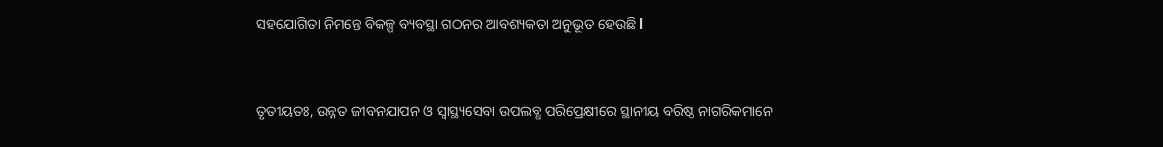ସହଯୋଗିତା ନିମନ୍ତେ ବିକଳ୍ପ ବ୍ୟବସ୍ଥା ଗଠନର ଆବଶ୍ୟକତା ଅନୁଭୂତ ହେଉଛି l



ତୃତୀୟତଃ, ଉନ୍ନତ ଜୀବନଯାପନ ଓ ସ୍ୱାସ୍ଥ୍ୟସେବା ଉପଲବ୍ଧ ପରିପ୍ରେକ୍ଷୀରେ ସ୍ଥାନୀୟ ବରିଷ୍ଠ ନାଗରିକମାନେ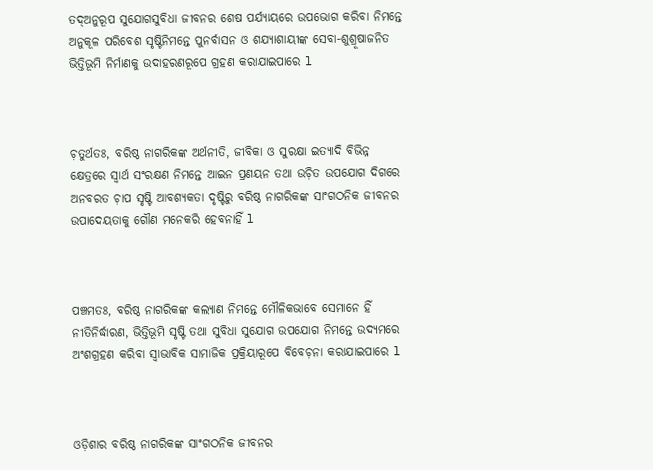ତଦ୍ଅନୁରୂପ ସୁଯୋଗସୁବିଧା ଜୀବନର ଶେଷ ପର୍ଯ୍ୟାୟରେ ଉପଭୋଗ କରିବା ନିମନ୍ତେ ଅନୁକୂଳ ପରିବେଶ ସୃଷ୍ଟିନିମନ୍ତେ ପୁନର୍ବାସନ ଓ ଶଯ୍ୟାଶାୟୀଙ୍କ ସେବା-ଶୁଶ୍ରୂଷାଜନିତ ଭିତ୍ତିଭୂମି ନିର୍ମାଣକୁ ଉଦାହରଣରୂପେ ଗ୍ରହଣ କରାଯାଇପାରେ l



ଚ଼ତୁର୍ଥତଃ, ବରିଷ୍ଠ ନାଗରିକଙ୍କ ଅର୍ଥନୀତି, ଜୀବିକା ଓ ସୁରକ୍ଷା ଇତ୍ୟାଦି ବିଭିନ୍ନ କ୍ଷେତ୍ରରେ ସ୍ୱାର୍ଥ ସଂରକ୍ଷଣ ନିମନ୍ତେ ଆଇନ ପ୍ରଣୟନ ତଥା ଉଚ଼ିତ ଉପଯୋଗ ଦିଗରେ ଅନବରତ ଚ଼ାପ ସୃଷ୍ଟି ଆବଶ୍ୟକତା ଦୃଷ୍ଟିରୁ ବରିଷ୍ଠ ନାଗରିକଙ୍କ ସାଂଗଠନିକ ଜୀବନର ଉପାଦେୟତାକୁ ଗୌଣ ମନେକରି ହେବନାହିଁ l



ପଞ୍ଚମତଃ, ବରିଷ୍ଠ ନାଗରିକଙ୍କ କଲ୍ୟାଣ ନିମନ୍ତେ ମୌଳିକଭାବେ ସେମାନେ ହିଁ ନୀତିନିର୍ଦ୍ଧାରଣ, ଭିତ୍ତିଭୂମି ସୃଷ୍ଟି ତଥା ସୁବିଧା ସୁଯୋଗ ଉପଯୋଗ ନିମନ୍ତେ ଉଦ୍ୟମରେ ଅଂଶଗ୍ରହଣ କରିବା ସ୍ୱାଭାବିକ ସାମାଜିକ ପ୍ରକ୍ରିୟାରୂପେ ବିବେଚ଼ନା କରାଯାଇପାରେ l



ଓଡ଼ିଶାର ବରିଷ୍ଠ ନାଗରିକଙ୍କ ସାଂଗଠନିକ ଜୀବନର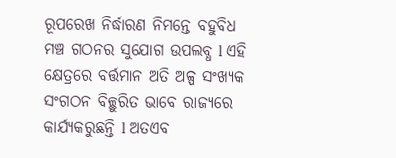ରୂପରେଖ ନିର୍ଦ୍ଧାରଣ ନିମନ୍ତେ ବହୁବିଧ ମଞ୍ଚ ଗଠନର ସୁଯୋଗ ଉପଲବ୍ଧ l ଏହି କ୍ଷେତ୍ରରେ ବର୍ତ୍ତମାନ ଅତି ଅଳ୍ପ ସଂଖ୍ୟକ ସଂଗଠନ ବିଚ୍ଛୁରିତ ଭାବେ ରାଜ୍ୟରେ କାର୍ଯ୍ୟକରୁଛନ୍ତି l ଅତଏବ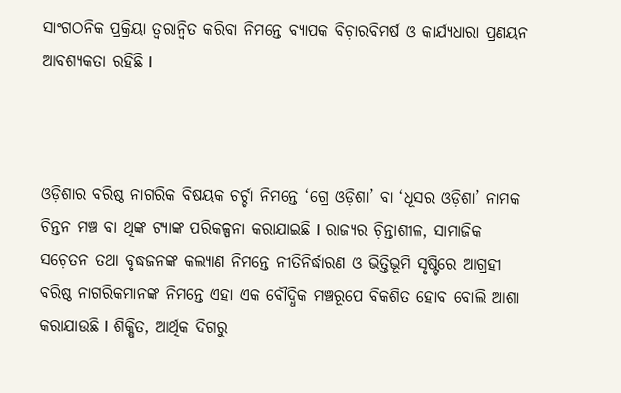ସାଂଗଠନିକ ପ୍ରକ୍ରିୟା ତ୍ୱରାନ୍ୱିତ କରିବା ନିମନ୍ତେ ବ୍ୟାପକ ବିଚ଼ାରବିମର୍ଷ ଓ କାର୍ଯ୍ୟଧାରା ପ୍ରଣୟନ ଆବଶ୍ୟକତା ରହିଛି l



ଓଡ଼ିଶାର ବରିଷ୍ଠ ନାଗରିକ ବିଷୟକ ଚର୍ଚ୍ଚା ନିମନ୍ତେ ‘ଗ୍ରେ ଓଡ଼ିଶା’ ବା ‘ଧୂସର ଓଡ଼ିଶା’ ନାମକ ଚିନ୍ତନ ମଞ୍ଚ ବା ଥିଙ୍କ ଟ୍ୟାଙ୍କ ପରିକଳ୍ପନା କରାଯାଇଛି l ରାଜ୍ୟର ଚ଼ିନ୍ତାଶୀଳ, ସାମାଜିକ ସଚ଼େତନ ତଥା ବୃଦ୍ଧଜନଙ୍କ କଲ୍ୟାଣ ନିମନ୍ତେ ନୀତିନିର୍ଦ୍ଧାରଣ ଓ ଭିତ୍ତିଭୂମି ସୃଷ୍ଟିରେ ଆଗ୍ରହୀ ବରିଷ୍ଠ ନାଗରିକମାନଙ୍କ ନିମନ୍ତେ ଏହା ଏକ ବୌଦ୍ଧିକ ମଞ୍ଚରୂପେ ବିକଶିତ ହୋବ ବୋଲି ଆଶା କରାଯାଉଛି l ଶିକ୍ଷିତ, ଆର୍ଥିକ ଦିଗରୁ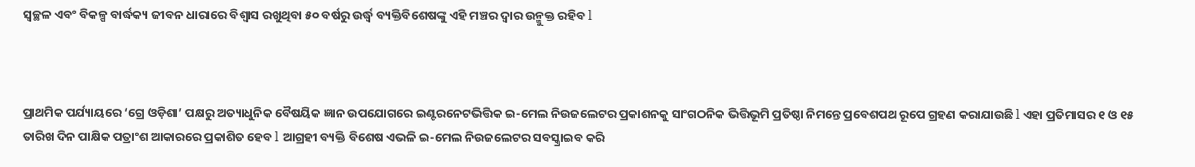ସ୍ୱଚ୍ଛଳ ଏବଂ ବିକଳ୍ପ ବାର୍ଦ୍ଧକ୍ୟ ଜୀବନ ଧାରାରେ ବିଶ୍ୱାସ ରଖୁଥିବା ୫୦ ବର୍ଷରୁ ଉର୍ଦ୍ଧ୍ୱ ବ୍ୟକ୍ତିବିଶେଷଙ୍କୁ ଏହି ମଞ୍ଚର ଦ୍ୱାର ଉନ୍ମୁକ୍ତ ରହିବ l



ପ୍ରାଥମିକ ପର୍ଯ୍ୟାୟରେ ‘ଗ୍ରେ ଓଡ଼ିଶା’ ପକ୍ଷରୁ ଅତ୍ୟାଧୁନିକ ବୈଷୟିକ ଜ୍ଞାନ ଉପଯୋଗରେ ଇଣ୍ଟରନେଟଭିତ୍ତିକ ଇ-ମେଲ ନିଉଜଲେଟର ପ୍ରକାଶନକୁ ସାଂଗଠନିକ ଭିତ୍ତିଭୂମି ପ୍ରତିଷ୍ଠା ନିମନ୍ତେ ପ୍ରବେଶପଥ ରୂପେ ଗ୍ରହଣ କରାଯାଉଛି l ଏହା ପ୍ରତିମାସର ୧ ଓ ୧୫ ତାରିଖ ଦିନ ପାକ୍ଷିକ ପତ୍ରାଂଶ ଆକାରରେ ପ୍ରକାଶିତ ହେବ l ଆଗ୍ରହୀ ବ୍ୟକ୍ତି ବିଶେଷ ଏଭଳି ଇ-ମେଲ ନିଉଜଲେଟର ସବସ୍କ୍ରାଇବ କରି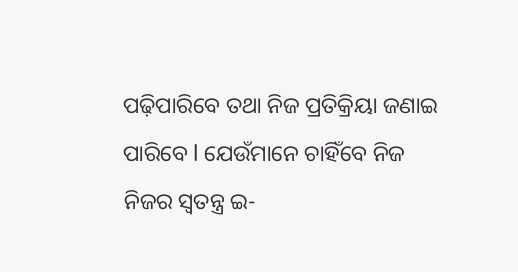ପଢ଼ିପାରିବେ ତଥା ନିଜ ପ୍ରତିକ୍ରିୟା ଜଣାଇ ପାରିବେ l ଯେଉଁମାନେ ଚାହିଁବେ ନିଜ ନିଜର ସ୍ୱତନ୍ତ୍ର ଇ-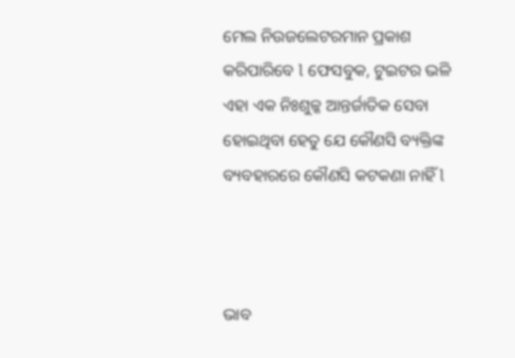ମେଲ ନିଉଜଲେଟରମାନ ପ୍ରକାଶ କରିପାରିବେ l ଫେସବୁକ, ଟୁଇଟର ଭଳି ଏହା ଏକ ନିଃଶୁଳ୍କ ଆନ୍ତର୍ଜାତିକ ସେବା ହୋଇଥିବା ହେତୁ ଯେ କୌଣସି ବ୍ୟକ୍ତିଙ୍କ ବ୍ୟବହାରରେ କୌଣସି କଟକଣା ନାହିଁ l



ଭାବ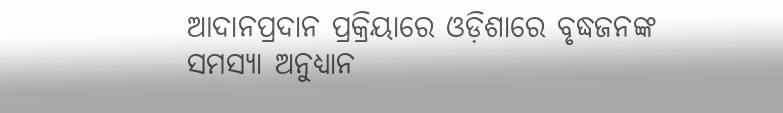ଆଦାନପ୍ରଦାନ ପ୍ରକ୍ରିୟାରେ ଓଡ଼ିଶାରେ ବୃଦ୍ଧଜନଙ୍କ ସମସ୍ୟା ଅନୁଧ୍ୟାନ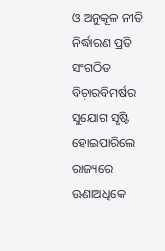ଓ ଅନୁକୂଳ ନୀତି ନିର୍ଦ୍ଧାରଣ ପ୍ରତି ସଂଗଠିତ ବିଚ଼ାରବିମର୍ଷର ସୁଯୋଗ ସୃଷ୍ଟି ହୋଇପାରିଲେ ରାଜ୍ୟରେ ଊଣାଅଧିକେ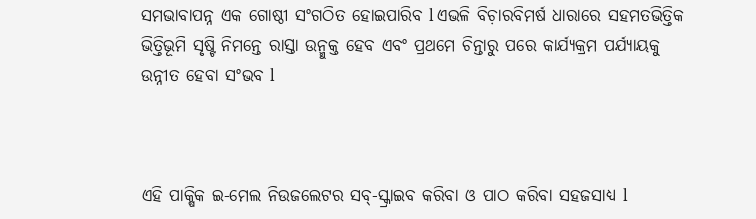ସମଭାବାପନ୍ନ ଏକ ଗୋଷ୍ଠୀ ସଂଗଠିତ ହୋଇପାରିବ l ଏଭଳି ବିଚ଼ାରବିମର୍ଷ ଧାରାରେ ସହମତଭିତ୍ତିକ ଭିତ୍ତିଭୂମି ସୃଷ୍ଟି ନିମନ୍ତେ ରାସ୍ତା ଉନ୍ମୁକ୍ତ ହେବ ଏବଂ ପ୍ରଥମେ ଚିନ୍ତାରୁ ପରେ କାର୍ଯ୍ୟକ୍ରମ ପର୍ଯ୍ୟାୟକୁ ଉନ୍ନୀତ ହେବା ସଂଭବ l



ଏହି ପାକ୍ଷିକ ଇ-ମେଲ ନିଉଜଲେଟର ସବ୍-ସ୍କ୍ରାଇବ କରିବା ଓ ପାଠ କରିବା ସହଜସାଧ୍ୟ l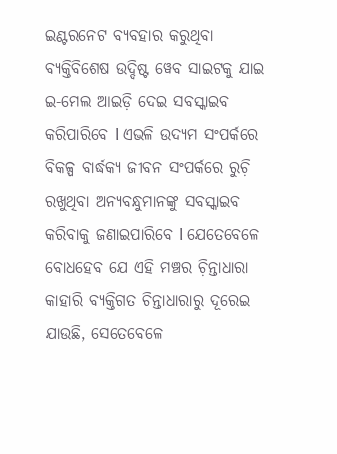ଇଣ୍ଟରନେଟ ବ୍ୟବହାର କରୁଥିବା ବ୍ୟକ୍ତିବିଶେଷ ଉଦ୍ଦିଷ୍ଟ ୱେବ ସାଇଟକୁ ଯାଇ ଇ-ମେଲ ଆଇଡ଼ି ଦେଇ ସବସ୍କାଇବ କରିପାରିବେ l ଏଭଳି ଉଦ୍ୟମ ସଂପର୍କରେ ବିକଳ୍ପ ବାର୍ଦ୍ଧକ୍ୟ ଜୀବନ ସଂପର୍କରେ ରୁଚ଼ି ରଖୁଥିବା ଅନ୍ୟବନ୍ଧୁମାନଙ୍କୁ ସବସ୍କାଇବ କରିବାକୁ ଜଣାଇପାରିବେ l ଯେତେବେଳେ ବୋଧହେବ ଯେ ଏହି ମଞ୍ଚର ଚ଼ିନ୍ତାଧାରା କାହାରି ବ୍ୟକ୍ତିଗତ ଚିନ୍ତାଧାରାରୁ ଦୂରେଇ ଯାଉଛି, ସେତେବେଳେ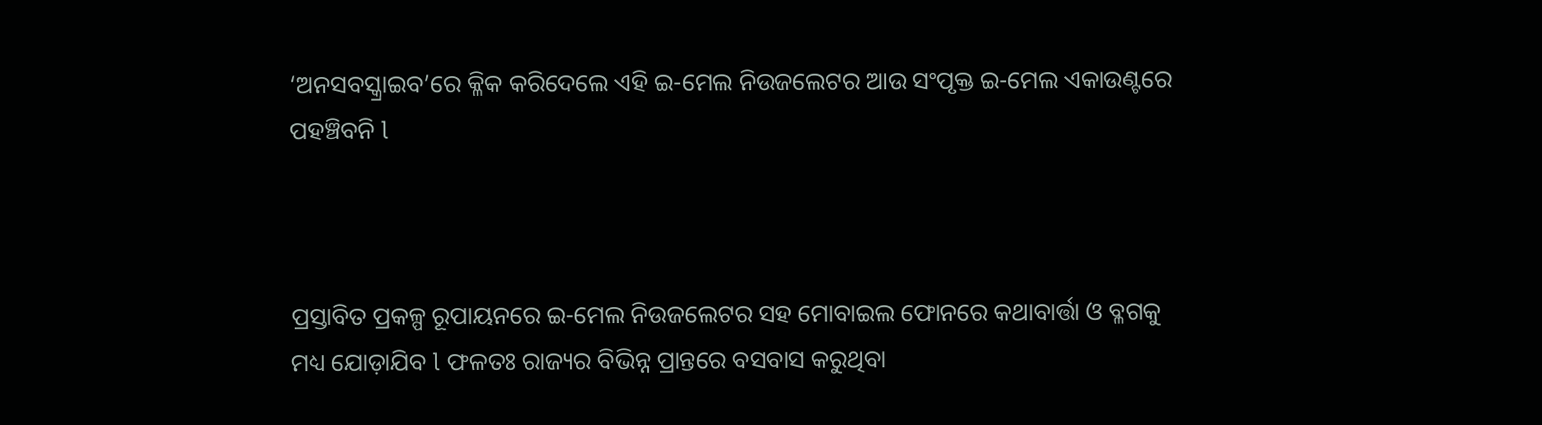‘ଅନସବସ୍କ୍ରାଇବ’ରେ କ୍ଳିକ କରିଦେଲେ ଏହି ଇ-ମେଲ ନିଉଜଲେଟର ଆଉ ସଂପୃକ୍ତ ଇ-ମେଲ ଏକାଉଣ୍ଟରେ ପହଞ୍ଚିବନି l



ପ୍ରସ୍ତାବିତ ପ୍ରକଳ୍ପ ରୂପାୟନରେ ଇ-ମେଲ ନିଉଜଲେଟର ସହ ମୋବାଇଲ ଫୋନରେ କଥାବାର୍ତ୍ତା ଓ ବ୍ଳଗକୁ ମଧ୍ୟ ଯୋଡ଼ାଯିବ l ଫଳତଃ ରାଜ୍ୟର ବିଭିନ୍ନ ପ୍ରାନ୍ତରେ ବସବାସ କରୁଥିବା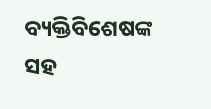ବ୍ୟକ୍ତିବିଶେଷଙ୍କ ସହ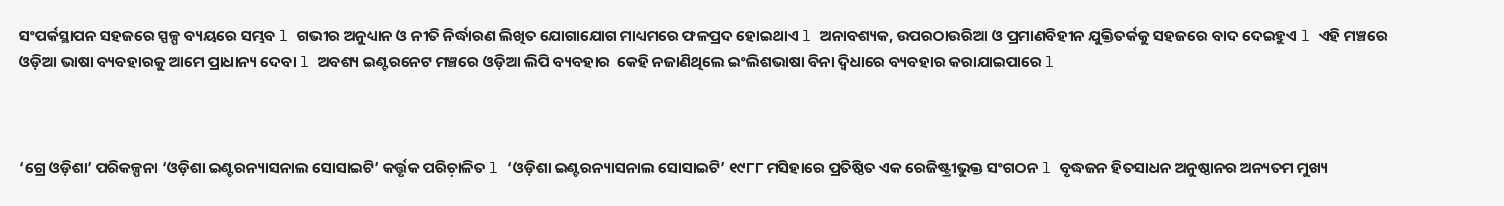ସଂପର୍କସ୍ଥାପନ ସହଜରେ ସ୍ପଳ୍ପ ବ୍ୟୟରେ ସମ୍ଭବ l ଗଭୀର ଅନୁଧ୍ୟାନ ଓ ନୀତି ନିର୍ଦ୍ଧାରଣ ଲିଖିତ ଯୋଗାଯୋଗ ମାଧ୍ୟମରେ ଫଳପ୍ରଦ ହୋଇଥାଏ l ଅନାବଶ୍ୟକ, ଉପରଠାଉରିଆ ଓ ପ୍ରମାଣବିହୀନ ଯୁକ୍ତିତର୍କକୁ ସହଜରେ ବାଦ ଦେଇହୁଏ l ଏହି ମଞ୍ଚରେ ଓଡ଼ିଆ ଭାଷା ବ୍ୟବହାରକୁ ଆମେ ପ୍ରାଧାନ୍ୟ ଦେବା l ଅବଶ୍ୟ ଇଣ୍ଟରନେଟ ମଞ୍ଚରେ ଓଡ଼ିଆ ଲିପି ବ୍ୟବହାର  କେହି ନଜାଣିଥିଲେ ଇଂଲିଶଭାଷା ବିନା ଦ୍ୱିଧାରେ ବ୍ୟବହାର କରାଯାଇପାରେ l



‘ଗ୍ରେ ଓଡ଼ିଶା’ ପରିକଳ୍ପନା ‘ଓଡ଼ିଶା ଇଣ୍ଟରନ୍ୟାସନାଲ ସୋସାଇଟି’ କର୍ତ୍ତୃକ ପରିଚ଼ାଳିତ l ‘ଓଡ଼ିଶା ଇଣ୍ଟରନ୍ୟାସନାଲ ସୋସାଇଟି’ ୧୯୮୮ ମସିହାରେ ପ୍ରତିଷ୍ଠିତ ଏକ ରେଜିଷ୍ଟ୍ରୀଭୁକ୍ତ ସଂଗଠନ l ବୃଦ୍ଧଜନ ହିତସାଧନ ଅନୁଷ୍ଠାନର ଅନ୍ୟତମ ମୁଖ୍ୟ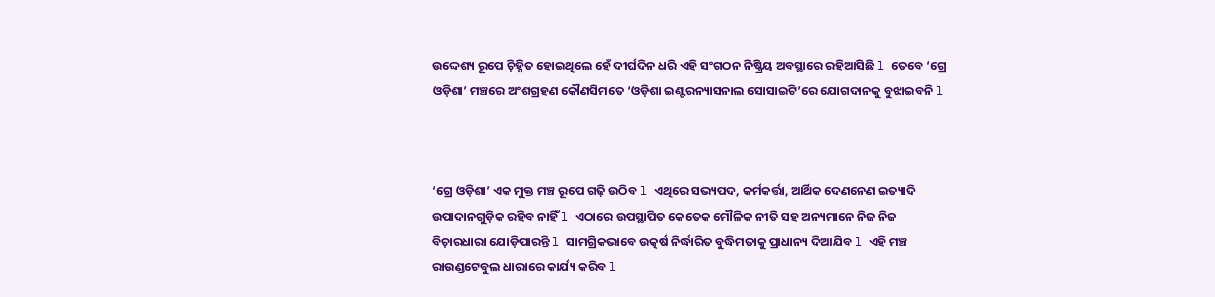ଉଦ୍ଦେଶ୍ୟ ରୂପେ ଚ଼ିହ୍ନିତ ହୋଇଥିଲେ ହେଁ ଦୀର୍ଘଦିନ ଧରି ଏହି ସଂଗଠନ ନିଷ୍କ୍ରିୟ ଅବସ୍ଥାରେ ରହିଆସିଛି l ତେବେ ‘ଗ୍ରେ ଓଡ଼ିଶା’ ମଞ୍ଚରେ ଅଂଶଗ୍ରହଣ କୌଣସିମତେ ‘ଓଡ଼ିଶା ଇଣ୍ଟରନ୍ୟାସନାଲ ସୋସାଇଟି’ରେ ଯୋଗଦାନକୁ ବୁଝାଇବନି l



‘ଗ୍ରେ ଓଡ଼ିଶା’ ଏକ ମୁକ୍ତ ମଞ୍ଚ ରୂପେ ଗଢ଼ି ଉଠିବ l ଏଥିରେ ସଭ୍ୟପଦ, କର୍ମକର୍ତ୍ତା, ଆର୍ଥିକ ଦେଣନେଣ ଇତ୍ୟାଦି ଉପାଦାନଗୁଡ଼ିକ ରହିବ ନାହିଁ l ଏଠାରେ ଉପସ୍ଥାପିତ କେତେକ ମୌଳିକ ନୀତି ସହ ଅନ୍ୟମାନେ ନିଜ ନିଜ ବିଚ଼ାରଧାରା ଯୋଡ଼ିପାରନ୍ତି l ସାମଗ୍ରିକଭାବେ ଉତ୍କର୍ଷ ନିର୍ଦ୍ଧାରିତ ବୁଦ୍ଧିମତାକୁ ପ୍ରାଧାନ୍ୟ ଦିଆଯିବ l ଏହି ମଞ୍ଚ ରାଉଣ୍ଡଟେବୁଲ ଧାରାରେ କାର୍ଯ୍ୟ କରିବ l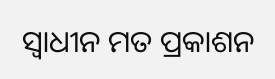ସ୍ୱାଧୀନ ମତ ପ୍ରକାଶନ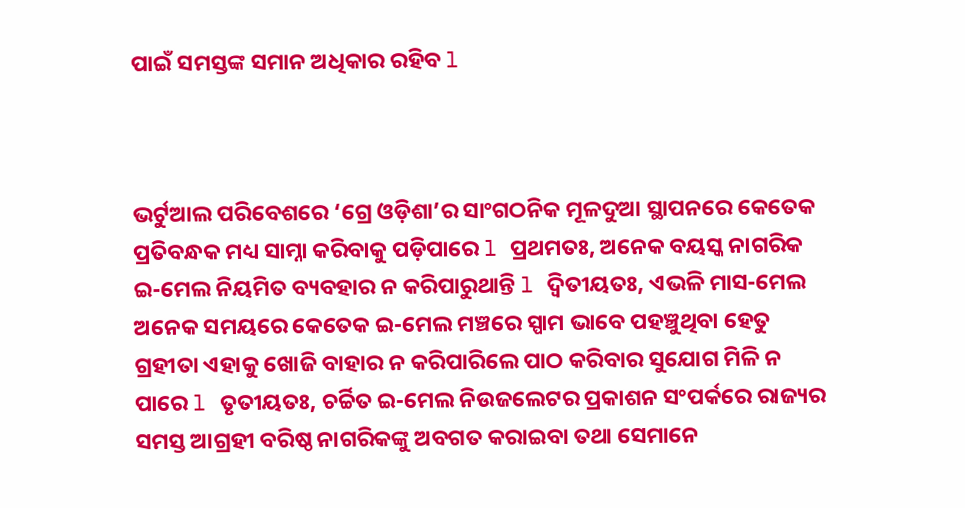ପାଇଁ ସମସ୍ତଙ୍କ ସମାନ ଅଧିକାର ରହିବ l



ଭର୍ଟୁଆଲ ପରିବେଶରେ ‘ଗ୍ରେ ଓଡ଼ିଶା’ର ସାଂଗଠନିକ ମୂଳଦୁଆ ସ୍ଥାପନରେ କେତେକ ପ୍ରତିବନ୍ଧକ ମଧ୍ୟ ସାମ୍ନା କରିବାକୁ ପଡ଼ିପାରେ l ପ୍ରଥମତଃ, ଅନେକ ବୟସ୍କ ନାଗରିକ ଇ-ମେଲ ନିୟମିତ ବ୍ୟବହାର ନ କରିପାରୁଥାନ୍ତି l ଦ୍ୱିତୀୟତଃ, ଏଭଳି ମାସ-ମେଲ ଅନେକ ସମୟରେ କେତେକ ଇ-ମେଲ ମଞ୍ଚରେ ସ୍ପାମ ଭାବେ ପହଞ୍ଚୁଥିବା ହେତୁ ଗ୍ରହୀତା ଏହାକୁ ଖୋଜି ବାହାର ନ କରିପାରିଲେ ପାଠ କରିବାର ସୁଯୋଗ ମିଳି ନ ପାରେ l ତୃତୀୟତଃ, ଚର୍ଚ୍ଚିତ ଇ-ମେଲ ନିଉଜଲେଟର ପ୍ରକାଶନ ସଂପର୍କରେ ରାଜ୍ୟର ସମସ୍ତ ଆଗ୍ରହୀ ବରିଷ୍ଠ ନାଗରିକଙ୍କୁ ଅବଗତ କରାଇବା ତଥା ସେମାନେ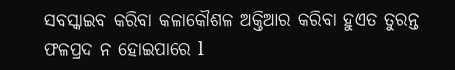ସବସ୍କାଇବ କରିବା କଳାକୌଶଳ ଅକ୍ତିଆର କରିବା ହୁଏତ ତୁରନ୍ତ ଫଳପ୍ରଦ ନ ହୋଇପାରେ l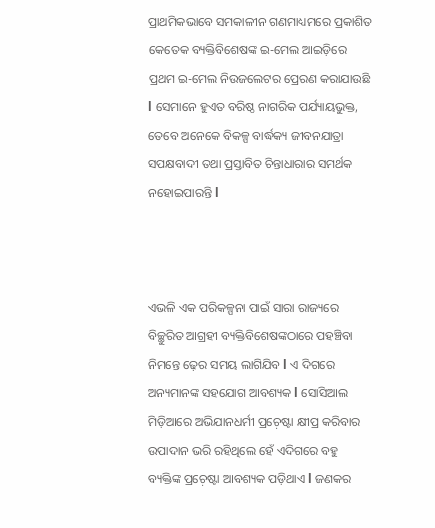ପ୍ରାଥମିକଭାବେ ସମକାଳୀନ ଗଣମାଧ୍ୟମରେ ପ୍ରକାଶିତ କେତେକ ବ୍ୟକ୍ତିବିଶେଷଙ୍କ ଇ-ମେଲ ଆଇଡ଼ିରେ ପ୍ରଥମ ଇ-ମେଲ ନିଉଜଲେଟର ପ୍ରେରଣ କରାଯାଉଛି l ସେମାନେ ହୁଏତ ବରିଷ୍ଠ ନାଗରିକ ପର୍ଯ୍ୟାୟଭୁକ୍ତ, ତେବେ ଅନେକେ ବିକଳ୍ପ ବାର୍ଦ୍ଧକ୍ୟ ଜୀବନଯାତ୍ରା ସପକ୍ଷବାଦୀ ତଥା ପ୍ରସ୍ତାବିତ ଚିନ୍ତାଧାରାର ସମର୍ଥକ ନହୋଇପାରନ୍ତି l



ଏଭଳି ଏକ ପରିକଳ୍ପନା ପାଇଁ ସାରା ରାଜ୍ୟରେ ବିଚ୍ଛୁରିତ ଆଗ୍ରହୀ ବ୍ୟକ୍ତିବିଶେଷଙ୍କଠାରେ ପହଞ୍ଚିବା ନିମନ୍ତେ ଢ଼େର ସମୟ ଲାଗିଯିବ l ଏ ଦିଗରେ ଅନ୍ୟମାନଙ୍କ ସହଯୋଗ ଆବଶ୍ୟକ l ସୋସିଆଲ ମିଡ଼ିଆରେ ଅଭିଯାନଧର୍ମୀ ପ୍ରଚ଼େଷ୍ଟା କ୍ଷୀପ୍ର କରିବାର ଉପାଦାନ ଭରି ରହିଥିଲେ ହେଁ ଏଦିଗରେ ବହୁ ବ୍ୟକ୍ତିଙ୍କ ପ୍ରଚ଼େଷ୍ଟା ଆବଶ୍ୟକ ପଡ଼ିଥାଏ l ଜଣକର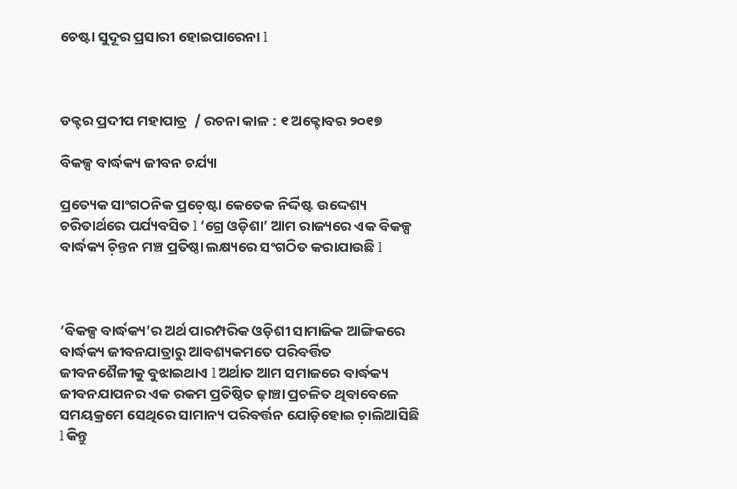ଚେଷ୍ଟା ସୁଦୂର ପ୍ରସାରୀ ହୋଇପାରେନା l



ଡକ୍ଟର ପ୍ରଦୀପ ମହାପାତ୍ର  / ରଚନା କାଳ : ୧ ଅକ୍ଟୋବର ୨୦୧୭

ବିକଳ୍ପ ବାର୍ଦ୍ଧକ୍ୟ ଜୀବନ ଚର୍ଯ୍ୟା

ପ୍ରତ୍ୟେକ ସାଂଗଠନିକ ପ୍ରଚ଼େଷ୍ଟା କେତେକ ନିର୍ଦ୍ଦିଷ୍ଟ ଉଦ୍ଦେଶ୍ୟ ଚରିତାର୍ଥରେ ପର୍ଯ୍ୟବସିତ l ‘ଗ୍ରେ ଓଡ଼ିଶା’ ଆମ ରାଜ୍ୟରେ ଏକ ବିକଳ୍ପ ବାର୍ଦ୍ଧକ୍ୟ ଚ଼ିନ୍ତନ ମଞ୍ଚ ପ୍ରତିଷ୍ଠା ଲକ୍ଷ୍ୟରେ ସଂଗଠିତ କରାଯାଉଛି l



‘ବିକଳ୍ପ ବାର୍ଦ୍ଧକ୍ୟ’ର ଅର୍ଥ ପାରମ୍ପରିକ ଓଡ଼ିଶୀ ସାମାଜିକ ଆଙ୍ଗିକରେ ବାର୍ଦ୍ଧକ୍ୟ ଜୀବନଯାତ୍ରାରୁ ଆବଶ୍ୟକମତେ ପରିବର୍ତ୍ତିତ ଜୀବନଶୈଳୀକୁ ବୁଝାଇଥାଏ l ଅର୍ଥାତ ଆମ ସମାଜରେ ବାର୍ଦ୍ଧକ୍ୟ ଜୀବନଯାପନର ଏକ ରକମ ପ୍ରତିଷ୍ଠିତ ଢ଼ାଞ୍ଚା ପ୍ରଚଳିତ ଥିବାବେଳେ ସମୟକ୍ରମେ ସେଥିରେ ସାମାନ୍ୟ ପରିବର୍ତ୍ତନ ଯୋଡ଼ିହୋଇ ଚ଼ାଲିଆସିଛି l କିନ୍ତୁ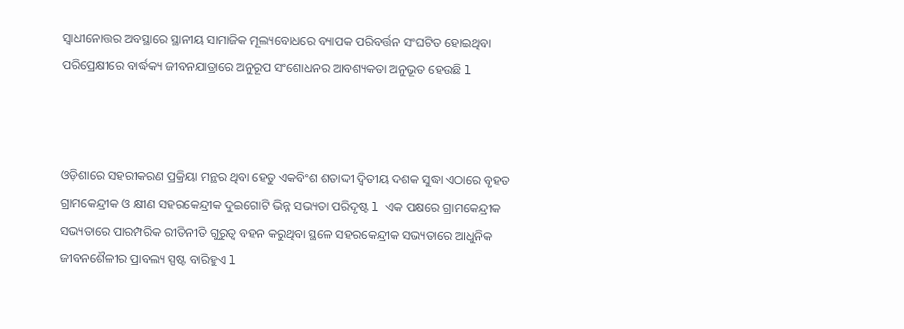ସ୍ୱାଧୀନୋତ୍ତର ଅବସ୍ଥାରେ ସ୍ଥାନୀୟ ସାମାଜିକ ମୂଲ୍ୟବୋଧରେ ବ୍ୟାପକ ପରିବର୍ତ୍ତନ ସଂଘଟିତ ହୋଇଥିବା ପରିପ୍ରେକ୍ଷୀରେ ବାର୍ଦ୍ଧକ୍ୟ ଜୀବନଯାତ୍ରାରେ ଅନୁରୂପ ସଂଶୋଧନର ଆବଶ୍ୟକତା ଅନୁଭୂତ ହେଉଛି l



ଓଡ଼ିଶାରେ ସହରୀକରଣ ପ୍ରକ୍ରିୟା ମନ୍ଥର ଥିବା ହେତୁ ଏକବିଂଶ ଶତାଦ୍ଦୀ ଦ୍ୱିତୀୟ ଦଶକ ସୁଦ୍ଧା ଏଠାରେ ବୃହତ ଗ୍ରାମକେନ୍ଦ୍ରୀକ ଓ କ୍ଷୀଣ ସହରକେନ୍ଦ୍ରୀକ ଦୁଇଗୋଟି ଭିନ୍ନ ସଭ୍ୟତା ପରିଦୃଷ୍ଟ l ଏକ ପକ୍ଷରେ ଗ୍ରାମକେନ୍ଦ୍ରୀକ ସଭ୍ୟତାରେ ପାରମ୍ପରିକ ରୀତିନୀତି ଗୁରୁତ୍ୱ ବହନ କରୁଥିବା ସ୍ଥଳେ ସହରକେନ୍ଦ୍ରୀକ ସଭ୍ୟତାରେ ଆଧୁନିକ ଜୀବନଶୈଳୀର ପ୍ରାବଲ୍ୟ ସ୍ପଷ୍ଟ ବାରିହୁଏ l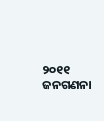୨୦୧୧ ଜନଗଣନା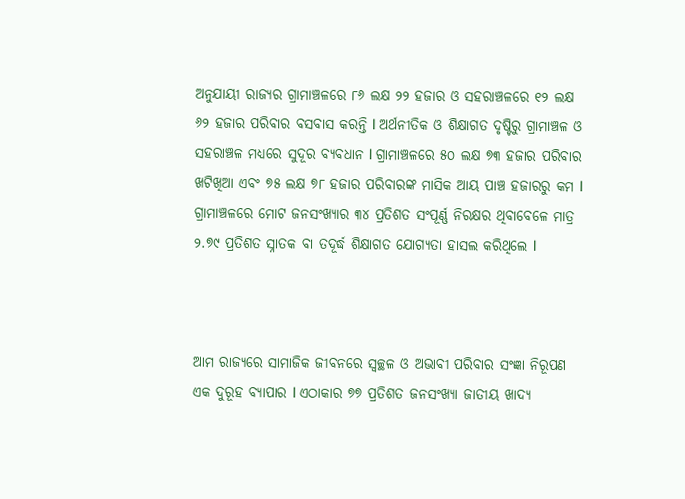ଅନୁଯାୟୀ ରାଜ୍ୟର ଗ୍ରାମାଞ୍ଚଳରେ ୮୬ ଲକ୍ଷ ୨୨ ହଜାର ଓ ସହରାଞ୍ଚଳରେ ୧୨ ଲକ୍ଷ ୬୨ ହଜାର ପରିବାର ବସବାସ କରନ୍ତି l ଅର୍ଥନୀତିକ ଓ ଶିକ୍ଷାଗତ ଦୃଷ୍ଟିରୁ ଗ୍ରାମାଞ୍ଚଳ ଓ ସହରାଞ୍ଚଳ ମଧ୍ୟରେ ସୁଦୂର ବ୍ୟବଧାନ l ଗ୍ରାମାଞ୍ଚଳରେ ୫୦ ଲକ୍ଷ ୭୩ ହଜାର ପରିବାର ଖଟିଖିଆ ଏବଂ ୭୫ ଲକ୍ଷ ୭୮ ହଜାର ପରିବାରଙ୍କ ମାସିକ ଆୟ ପାଞ୍ଚ ହଜାରରୁ କମ l ଗ୍ରାମାଞ୍ଚଳରେ ମୋଟ ଜନସଂଖ୍ୟାର ୩୪ ପ୍ରତିଶତ ସଂପୂର୍ଣ୍ଣ ନିରକ୍ଷର ଥିବାବେଳେ ମାତ୍ର ୨.୭୯ ପ୍ରତିଶତ ସ୍ନାତକ ବା ତଦୂର୍ଦ୍ଧ ଶିକ୍ଷାଗତ ଯୋଗ୍ୟତା ହାସଲ କରିଥିଲେ l



ଆମ ରାଜ୍ୟରେ ସାମାଜିକ ଜୀବନରେ ସ୍ୱଚ୍ଛଳ ଓ ଅଭାବୀ ପରିବାର ସଂଜ୍ଞା ନିରୂପଣ ଏକ ଦୁରୂହ ବ୍ୟାପାର l ଏଠାକାର ୭୭ ପ୍ରତିଶତ ଜନସଂଖ୍ୟା ଜାତୀୟ ଖାଦ୍ୟ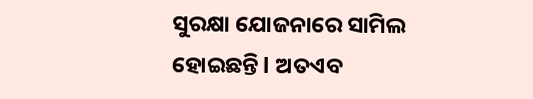ସୁରକ୍ଷା ଯୋଜନାରେ ସାମିଲ ହୋଇଛନ୍ତି l ଅତଏବ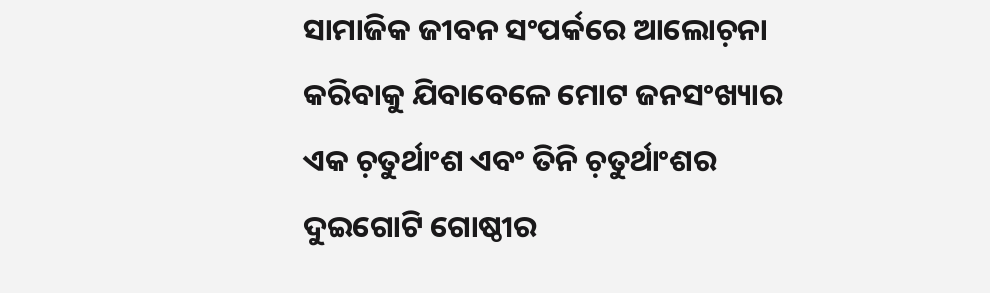ସାମାଜିକ ଜୀବନ ସଂପର୍କରେ ଆଲୋଚ଼ନା କରିବାକୁ ଯିବାବେଳେ ମୋଟ ଜନସଂଖ୍ୟାର ଏକ ଚ଼ତୁର୍ଥାଂଶ ଏବଂ ତିନି ଚ଼ତୁର୍ଥାଂଶର ଦୁଇଗୋଟି ଗୋଷ୍ଠୀର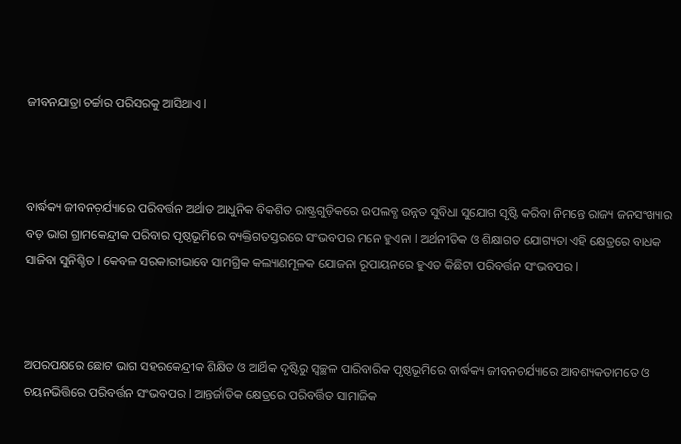ଜୀବନଯାତ୍ରା ଚର୍ଚ୍ଚାର ପରିସରକୁ ଆସିଥାଏ l



ବାର୍ଦ୍ଧକ୍ୟ ଜୀବନଚ଼ର୍ଯ୍ୟାରେ ପରିବର୍ତ୍ତନ ଅର୍ଥାତ ଆଧୁନିକ ବିକଶିତ ରାଷ୍ଟ୍ରଗୁଡ଼ିକରେ ଉପଲବ୍ଧ ଉନ୍ନତ ସୁବିଧା ସୁଯୋଗ ସୃଷ୍ଟି କରିବା ନିମନ୍ତେ ରାଜ୍ୟ ଜନସଂଖ୍ୟାର ବଡ଼ ଭାଗ ଗ୍ରାମକେନ୍ଦ୍ରୀକ ପରିବାର ପୃଷ୍ଠଭୂମିରେ ବ୍ୟକ୍ତିଗତସ୍ତରରେ ସଂଭବପର ମନେ ହୁଏନା l ଅର୍ଥନୀତିକ ଓ ଶିକ୍ଷାଗତ ଯୋଗ୍ୟତା ଏହି କ୍ଷେତ୍ରରେ ବାଧକ ସାଜିବା ସୁନିଶ୍ଚିତ l କେବଳ ସରକାରୀଭାବେ ସାମଗ୍ରିକ କଲ୍ୟାଣମୂଳକ ଯୋଜନା ରୂପାୟନରେ ହୁଏତ କିଛିଟା ପରିବର୍ତ୍ତନ ସଂଭବପର l



ଅପରପକ୍ଷରେ ଛୋଟ ଭାଗ ସହରକେନ୍ଦ୍ରୀକ ଶିକ୍ଷିତ ଓ ଆର୍ଥିକ ଦୃଷ୍ଟିରୁ ସ୍ୱଚ୍ଛଳ ପାରିବାରିକ ପୃଷ୍ଠଭୂମିରେ ବାର୍ଦ୍ଧକ୍ୟ ଜୀବନଚର୍ଯ୍ୟାରେ ଆବଶ୍ୟକତାମତେ ଓ ଚୟନଭିତ୍ତିରେ ପରିବର୍ତ୍ତନ ସଂଭବପର l ଆନ୍ତର୍ଜାତିକ କ୍ଷେତ୍ରରେ ପରିବର୍ତ୍ତିତ ସାମାଜିକ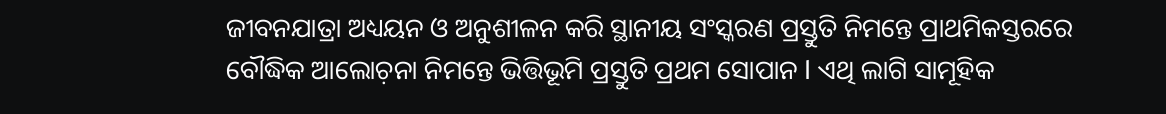ଜୀବନଯାତ୍ରା ଅଧ୍ୟୟନ ଓ ଅନୁଶୀଳନ କରି ସ୍ଥାନୀୟ ସଂସ୍କରଣ ପ୍ରସ୍ତୁତି ନିମନ୍ତେ ପ୍ରାଥମିକସ୍ତରରେ ବୌଦ୍ଧିକ ଆଲୋଚ଼ନା ନିମନ୍ତେ ଭିତ୍ତିଭୂମି ପ୍ରସ୍ତୁତି ପ୍ରଥମ ସୋପାନ l ଏଥି ଲାଗି ସାମୂହିକ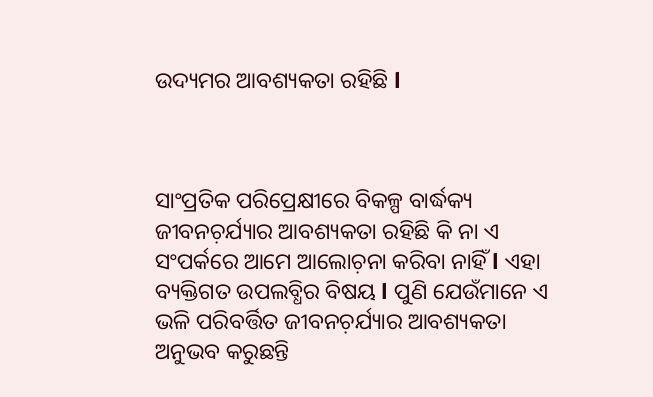ଉଦ୍ୟମର ଆବଶ୍ୟକତା ରହିଛି l



ସାଂପ୍ରତିକ ପରିପ୍ରେକ୍ଷୀରେ ବିକଳ୍ପ ବାର୍ଦ୍ଧକ୍ୟ ଜୀବନଚ଼ର୍ଯ୍ୟାର ଆବଶ୍ୟକତା ରହିଛି କି ନା ଏ ସଂପର୍କରେ ଆମେ ଆଲୋଚ଼ନା କରିବା ନାହିଁ l ଏହା ବ୍ୟକ୍ତିଗତ ଉପଲବ୍ଧିର ବିଷୟ l ପୁଣି ଯେଉଁମାନେ ଏ ଭଳି ପରିବର୍ତ୍ତିତ ଜୀବନଚ଼ର୍ଯ୍ୟାର ଆବଶ୍ୟକତା ଅନୁଭବ କରୁଛନ୍ତି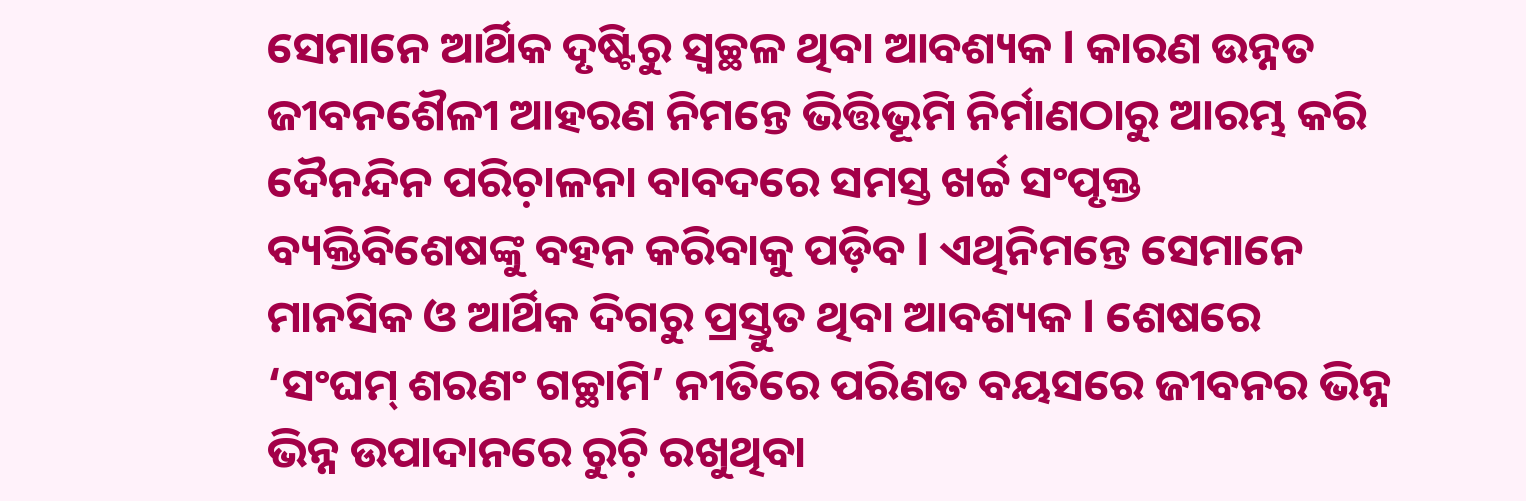ସେମାନେ ଆର୍ଥିକ ଦୃଷ୍ଟିରୁ ସ୍ୱଚ୍ଛଳ ଥିବା ଆବଶ୍ୟକ l କାରଣ ଉନ୍ନତ ଜୀବନଶୈଳୀ ଆହରଣ ନିମନ୍ତେ ଭିତ୍ତିଭୂମି ନିର୍ମାଣଠାରୁ ଆରମ୍ଭ କରି ଦୈନନ୍ଦିନ ପରିଚ଼ାଳନା ବାବଦରେ ସମସ୍ତ ଖର୍ଚ୍ଚ ସଂପୃକ୍ତ ବ୍ୟକ୍ତିବିଶେଷଙ୍କୁ ବହନ କରିବାକୁ ପଡ଼ିବ l ଏଥିନିମନ୍ତେ ସେମାନେ ମାନସିକ ଓ ଆର୍ଥିକ ଦିଗରୁ ପ୍ରସ୍ତୁତ ଥିବା ଆବଶ୍ୟକ l ଶେଷରେ ‘ସଂଘମ୍ ଶରଣଂ ଗଚ୍ଛାମି’ ନୀତିରେ ପରିଣତ ବୟସରେ ଜୀବନର ଭିନ୍ନ ଭିନ୍ନ ଉପାଦାନରେ ରୁଚ଼ି ରଖୁଥିବା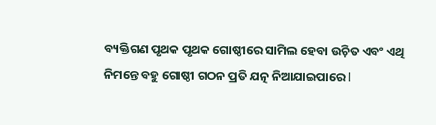ବ୍ୟକ୍ତିଗଣ ପୃଥକ ପୃଥକ ଗୋଷ୍ଠୀରେ ସାମିଲ ହେବା ଉଚ଼ିତ ଏବଂ ଏଥି ନିମନ୍ତେ ବହୁ ଗୋଷ୍ଠୀ ଗଠନ ପ୍ରତି ଯତ୍ନ ନିଆଯାଇପାରେ l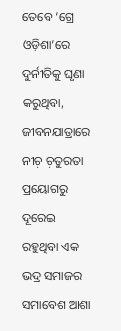ତେବେ ‘ଗ୍ରେ ଓଡ଼ିଶା’ରେ ଦୁର୍ନୀତିକୁ ଘୃଣା କରୁଥିବା, ଜୀବନଯାତ୍ରାରେ ନୀଚ଼ ଚ଼ତୁରତା ପ୍ରୟୋଗରୁ ଦୂରେଇ ରହୁଥିବା ଏକ ଭଦ୍ର ସମାଜର ସମାବେଶ ଆଶା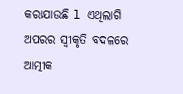କରାଯାଉଛି l ଏଥିଲାଗି ଅପରର ସ୍ୱୀକୃତି ବଦଳରେ ଆତ୍ମୀକ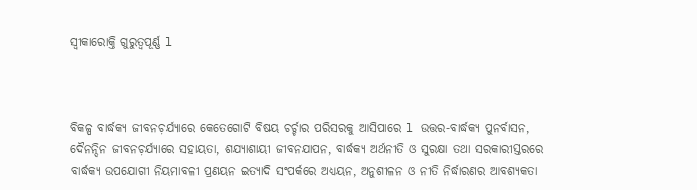ସ୍ୱୀକାରୋକ୍ତି ଗୁରୁତ୍ୱପୂର୍ଣ୍ଣ l



ବିକଳ୍ପ ବାର୍ଦ୍ଧକ୍ୟ ଜୀବନଚ଼ର୍ଯ୍ୟାରେ କେତେଗୋଟି ବିଷୟ ଚର୍ଚ୍ଚାର ପରିସରକୁ ଆସିପାରେ l ଉତ୍ତର-ବାର୍ଦ୍ଧକ୍ୟ ପୁନର୍ବାସନ, ଦୈନନ୍ଦିନ ଜୀବନଚ଼ର୍ଯ୍ୟାରେ ସହାୟତା, ଶଯ୍ୟାଶାୟୀ ଜୀବନଯାପନ, ବାର୍ଦ୍ଧକ୍ୟ ଅର୍ଥନୀତି ଓ ସୁରକ୍ଷା ତଥା ସରକାରୀସ୍ତରରେ ବାର୍ଦ୍ଧକ୍ୟ ଉପଯୋଗୀ ନିୟମାବଳୀ ପ୍ରଣୟନ ଇତ୍ୟାଦି ସଂପର୍କରେ ଅଧ୍ୟୟନ, ଅନୁଶୀଳନ ଓ ନୀତି ନିର୍ଦ୍ଧାରଣର ଆବଶ୍ୟକତା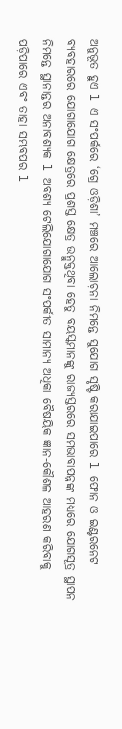ଅନୁଭୂତ ହୁଏ l ଏ ସଂପର୍କରେ ‘ଗ୍ରେ ଓଡ଼ିଶା’ ମଞ୍ଚରେ ଆଲୋଚ଼ନା ନିମନ୍ତେ ସୁଯୋଗ ସୃଷ୍ଟି କରାଯାଇପାରେ l ଫୋନ ଓ ଇଣ୍ଟରନେଟ ବ୍ୟବହାରରେ ଯୋଗାଯୋଗ କ୍ଷେତ୍ରରେ ପ୍ରଶସ୍ତ କ୍ଷେତ୍ର ଉନ୍ମୁକ୍ତଥିବା ହେତୁ ବୟସ୍କମାନଙ୍କୁ ରାଜ୍ୟସ୍ତରରେ ସମଭାବାପନ୍ନଙ୍କ ମଧ୍ୟରେ ଯୋଗସୂତ୍ର ସ୍ଥାପନ ନିମନ୍ତେ ସ୍ଥାନାନ୍ତର ଅନାବଶ୍ୟକ l ଅବଶ୍ୟ ଟେଲିଯୋଗାଯୋଗ ସଂପର୍କୀତ ସାମାନ୍ୟ ଅଧିକା ବୈଷୟିକ ଜ୍ଞାନ-କୌଶଳ ଆହରଣ କରିବାକୁ ପଡ଼ିପାରେ ଏବଂ ତାହା ସମ୍ଭବପର l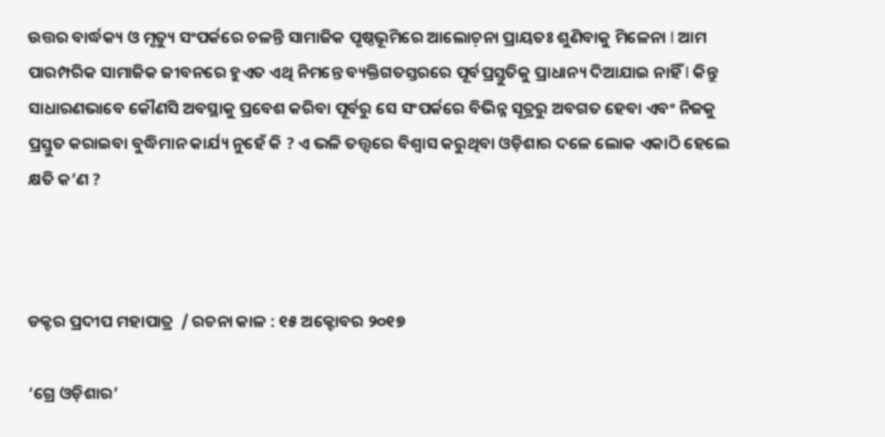ଉତ୍ତର ବାର୍ଦ୍ଧକ୍ୟ ଓ ମୃତ୍ୟୁ ସଂପର୍କରେ ଚଳନ୍ତି ସାମାଜିକ ପୃଷ୍ଠଭୂମିରେ ଆଲୋଚ଼ନା ପ୍ରାୟତଃ ଶୁଣିବାକୁ ମିଳେନା l ଆମ ପାରମ୍ପରିକ ସାମାଜିକ ଜୀବନରେ ହୁଏତ ଏଥି ନିମନ୍ତେ ବ୍ୟକ୍ତିଗତସ୍ତରରେ ପୂର୍ବପ୍ରସ୍ତୁତିକୁ ପ୍ରାଧାନ୍ୟ ଦିଆଯାଇ ନାହିଁ l କିନ୍ତୁ ସାଧାରଣଭାବେ କୌଣସି ଅବସ୍ଥାକୁ ପ୍ରବେଶ କରିବା ପୂର୍ବରୁ ସେ ସଂପର୍କରେ ବିଭିନ୍ନ ସୂତ୍ରରୁ ଅବଗତ ହେବା ଏବଂ ନିଜକୁ ପ୍ରସ୍ତୁତ କରାଇବା ବୁଦ୍ଧିମାନ କାର୍ଯ୍ୟ ନୁହେଁ କି ? ଏ ଭଳି ତତ୍ତ୍ୱରେ ବିଶ୍ୱାସ କରୁଥିବା ଓଡ଼ିଶାର ଦଳେ ଲୋକ ଏକାଠି ହେଲେ କ୍ଷତି କ’ଣ ?



ଡକ୍ଟର ପ୍ରଦୀପ ମହାପାତ୍ର  / ରଚନା କାଳ : ୧୫ ଅକ୍ଟୋବର ୨୦୧୭

‘ଗ୍ରେ ଓଡ଼ିଶାର’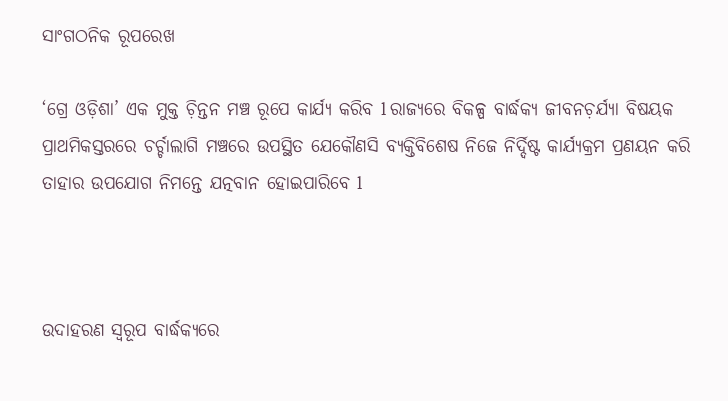ସାଂଗଠନିକ ରୂପରେଖ

‘ଗ୍ରେ ଓଡ଼ିଶା’ ଏକ ମୁକ୍ତ ଚ଼ିନ୍ତନ ମଞ୍ଚ ରୂପେ କାର୍ଯ୍ୟ କରିବ l ରାଜ୍ୟରେ ବିକଳ୍ପ ବାର୍ଦ୍ଧକ୍ୟ ଜୀବନଚ଼ର୍ଯ୍ୟା ବିଷୟକ ପ୍ରାଥମିକସ୍ତରରେ ଚର୍ଚ୍ଚାଲାଗି ମଞ୍ଚରେ ଉପସ୍ଥିତ ଯେକୌଣସି ବ୍ୟକ୍ତିବିଶେଷ ନିଜେ ନିର୍ଦ୍ଦିଷ୍ଟ କାର୍ଯ୍ୟକ୍ରମ ପ୍ରଣୟନ କରି ତାହାର ଉପଯୋଗ ନିମନ୍ତେ ଯତ୍ନବାନ ହୋଇପାରିବେ l



ଉଦାହରଣ ସ୍ୱରୂପ ବାର୍ଦ୍ଧକ୍ୟରେ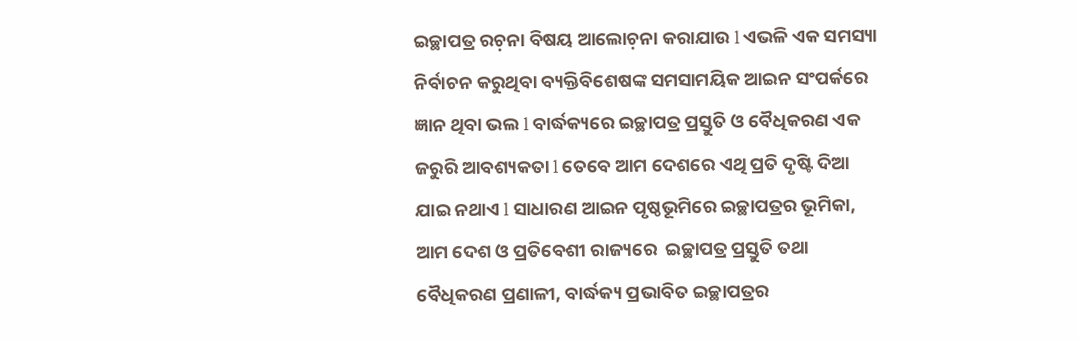ଇଚ୍ଛାପତ୍ର ରଚ଼ନା ବିଷୟ ଆଲୋଚ଼ନା କରାଯାଉ l ଏଭଳି ଏକ ସମସ୍ୟା ନିର୍ବାଚନ କରୁଥିବା ବ୍ୟକ୍ତିବିଶେଷଙ୍କ ସମସାମୟିକ ଆଇନ ସଂପର୍କରେ ଜ୍ଞାନ ଥିବା ଭଲ l ବାର୍ଦ୍ଧକ୍ୟରେ ଇଚ୍ଛାପତ୍ର ପ୍ରସ୍ତୁତି ଓ ବୈଧିକରଣ ଏକ ଜରୁରି ଆବଶ୍ୟକତା l ତେବେ ଆମ ଦେଶରେ ଏଥି ପ୍ରତି ଦୃଷ୍ଟି ଦିଆ ଯାଇ ନଥାଏ l ସାଧାରଣ ଆଇନ ପୃଷ୍ଠଭୂମିରେ ଇଚ୍ଛାପତ୍ରର ଭୂମିକା, ଆମ ଦେଶ ଓ ପ୍ରତିବେଶୀ ରାଜ୍ୟରେ  ଇଚ୍ଛାପତ୍ର ପ୍ରସ୍ତୁତି ତଥା ବୈଧିକରଣ ପ୍ରଣାଳୀ, ବାର୍ଦ୍ଧକ୍ୟ ପ୍ରଭାବିତ ଇଚ୍ଛାପତ୍ରର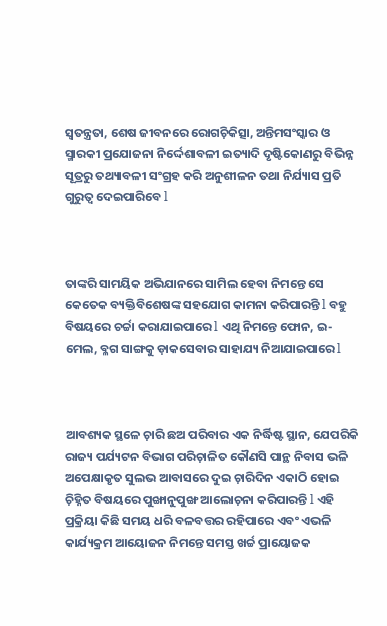ସ୍ୱତନ୍ତ୍ରତା, ଶେଷ ଜୀବନରେ ରୋଗଚ଼ିକିତ୍ସା, ଅନ୍ତିମସଂସ୍କାର ଓ ସ୍ମାରକୀ ପ୍ରଯୋଜନା ନିର୍ଦ୍ଦେଶାବଳୀ ଇତ୍ୟାଦି ଦୃଷ୍ଟିକୋଣରୁ ବିଭିନ୍ନ ସୂତ୍ରରୁ ତଥ୍ୟାବଳୀ ସଂଗ୍ରହ କରି ଅନୁଶୀଳନ ତଥା ନିର୍ଯ୍ୟାସ ପ୍ରତି ଗୁରୁତ୍ୱ ଦେଇପାରିବେ l



ତାଙ୍କରି ସାମୟିକ ଅଭିଯାନରେ ସାମିଲ ହେବା ନିମନ୍ତେ ସେ କେତେକ ବ୍ୟକ୍ତିବିଶେଷଙ୍କ ସହଯୋଗ କାମନା କରିପାରନ୍ତି l ବହୁ ବିଷୟରେ ଚର୍ଚ୍ଚା କରାଯାଇପାରେ l ଏଥି ନିମନ୍ତେ ଫୋନ, ଇ-ମେଲ, ବ୍ଳଗ ସାଙ୍ଗକୁ ଡ଼ାକସେବାର ସାହାଯ୍ୟ ନିଆଯାଇପାରେ l



ଆବଶ୍ୟକ ସ୍ଥଳେ ଚ଼ାରି ଛଅ ପରିବାର ଏକ ନିର୍ଦ୍ଧିଷ୍ଟ ସ୍ଥାନ, ଯେପରିକି ରାଜ୍ୟ ପର୍ଯ୍ୟଟନ ବିଭାଗ ପରିଚ଼ାଳିତ କୌଣସି ପାନ୍ଥ ନିବାସ ଭଳି ଅପେକ୍ଷାକୃତ ସୁଲଭ ଆବାସରେ ଦୁଇ ଚ଼ାରିଦିନ ଏକାଠି ହୋଇ ଚ଼ିହ୍ନିତ ବିଷୟରେ ପୁଙ୍ଖାନୁପୁଙ୍ଖ ଆଲୋଚ଼ନା କରିପାରନ୍ତି l ଏହି ପ୍ରକ୍ରିୟା କିଛି ସମୟ ଧରି ବଳବତ୍ତର ରହିପାରେ ଏବଂ ଏଭଳି କାର୍ଯ୍ୟକ୍ରମ ଆୟୋଜନ ନିମନ୍ତେ ସମସ୍ତ ଖର୍ଚ୍ଚ ପ୍ରାୟୋଜକ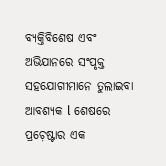ବ୍ୟକ୍ତିବିଶେଷ ଏବଂ ଅଭିଯାନରେ ସଂପୃକ୍ତ ସହଯୋଗୀମାନେ ତୁଲାଇବା ଆବଶ୍ୟକ l ଶେଷରେ ପ୍ରଚ଼େଷ୍ଟାର ଏକ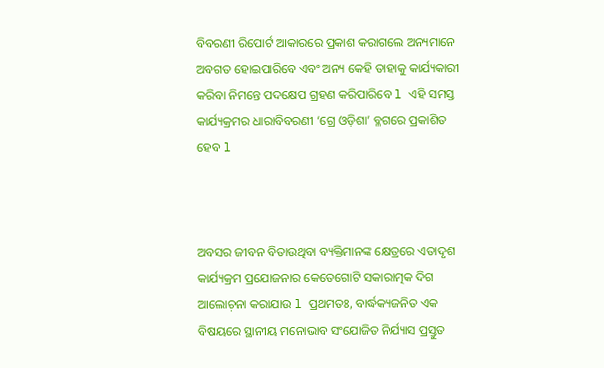ବିବରଣୀ ରିପୋର୍ଟ ଆକାରରେ ପ୍ରକାଶ କରାଗଲେ ଅନ୍ୟମାନେ ଅବଗତ ହୋଇପାରିବେ ଏବଂ ଅନ୍ୟ କେହି ତାହାକୁ କାର୍ଯ୍ୟକାରୀ କରିବା ନିମନ୍ତେ ପଦକ୍ଷେପ ଗ୍ରହଣ କରିପାରିବେ l ଏହି ସମସ୍ତ କାର୍ଯ୍ୟକ୍ରମର ଧାରାବିବରଣୀ ‘ଗ୍ରେ ଓଡ଼ିଶା’ ବ୍ଳଗରେ ପ୍ରକାଶିତ ହେବ l



ଅବସର ଜୀବନ ବିତାଉଥିବା ବ୍ୟକ୍ତିମାନଙ୍କ କ୍ଷେତ୍ରରେ ଏତାଦୃଶ କାର୍ଯ୍ୟକ୍ରମ ପ୍ରଯୋଜନାର କେତେଗୋଟି ସକାରାତ୍ମକ ଦିଗ ଆଲୋଚ଼ନା କରାଯାଉ l ପ୍ରଥମତଃ, ବାର୍ଦ୍ଧକ୍ୟଜନିତ ଏକ ବିଷୟରେ ସ୍ଥାନୀୟ ମନୋଭାବ ସଂଯୋଜିତ ନିର୍ଯ୍ୟାସ ପ୍ରସ୍ତୁତ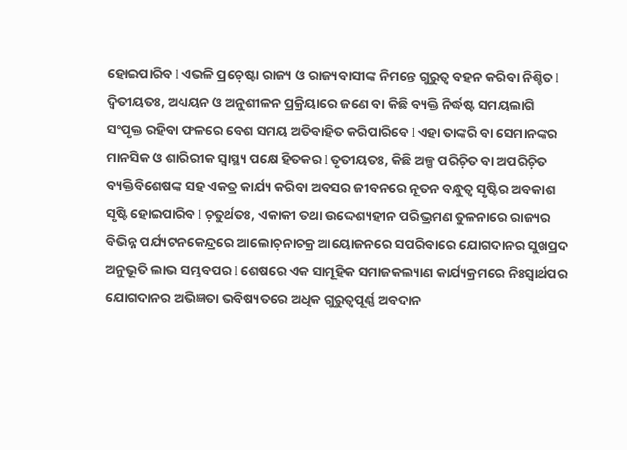ହୋଇପାରିବ l ଏଭଳି ପ୍ରଚ଼େଷ୍ଟା ରାଜ୍ୟ ଓ ରାଜ୍ୟବାସୀଙ୍କ ନିମନ୍ତେ ଗୁରୁତ୍ୱ ବହନ କରିବା ନିଶ୍ଚିତ l ଦ୍ୱିତୀୟତଃ, ଅଧ୍ୟୟନ ଓ ଅନୁଶୀଳନ ପ୍ରକ୍ରିୟାରେ ଜଣେ ବା କିଛି ବ୍ୟକ୍ତି ନିର୍ଦ୍ଧଷ୍ଟ ସମୟଲାଗି ସଂପୃକ୍ତ ରହିବା ଫଳରେ ବେଶ ସମୟ ଅତିବାହିତ କରିପାରିବେ l ଏହା ତାଙ୍କରି ବା ସେମାନଙ୍କର ମାନସିକ ଓ ଶାରିରୀକ ସ୍ୱାସ୍ଥ୍ୟ ପକ୍ଷେ ହିତକର l ତୃତୀୟତଃ, କିଛି ଅଳ୍ପ ପରିଚ଼ିତ ବା ଅପରିଚ଼ିତ ବ୍ୟକ୍ତିବିଶେଷଙ୍କ ସହ ଏକତ୍ର କାର୍ଯ୍ୟ କରିବା ଅବସର ଜୀବନରେ ନୂତନ ବନ୍ଧୁତ୍ୱ ସୃଷ୍ଟିର ଅବକାଶ ସୃଷ୍ଟି ହୋଇପାରିବ l ଚ଼ତୁର୍ଥତଃ, ଏକାକୀ ତଥା ଉଦ୍ଦେଶ୍ୟହୀନ ପରିଭ୍ରମଣ ତୁଳନାରେ ରାଜ୍ୟର ବିଭିନ୍ନ ପର୍ଯ୍ୟଟନକେନ୍ଦ୍ରରେ ଆଲୋଚ଼ନାଚକ୍ର ଆୟୋଜନରେ ସପରିବାରେ ଯୋଗଦାନର ସୁଖପ୍ରଦ ଅନୁଭୂତି ଲାଭ ସମ୍ଭବପର l ଶେଷରେ ଏକ ସାମୂହିକ ସମାଜକଲ୍ୟାଣ କାର୍ଯ୍ୟକ୍ରମରେ ନିଃସ୍ୱାର୍ଥପର ଯୋଗଦାନର ଅଭିଜ୍ଞତା ଭବିଷ୍ୟତରେ ଅଧିକ ଗୁରୁତ୍ୱପୂର୍ଣ୍ଣ ଅବଦାନ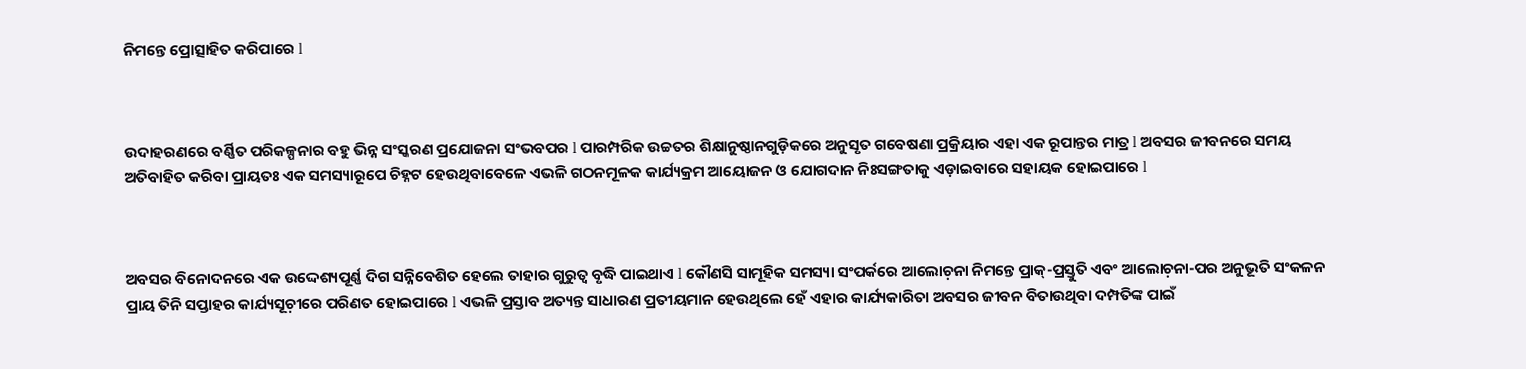ନିମନ୍ତେ ପ୍ରୋତ୍ସାହିତ କରିପାରେ l



ଉଦାହରଣରେ ବର୍ଣ୍ଣିତ ପରିକଳ୍ପନାର ବହୁ ଭିନ୍ନ ସଂସ୍କରଣ ପ୍ରଯୋଜନା ସଂଭବପର l ପାରମ୍ପରିକ ଉଚ୍ଚତର ଶିକ୍ଷାନୁଷ୍ଠାନଗୁଡ଼ିକରେ ଅନୁସୃତ ଗବେଷଣା ପ୍ରକ୍ରିୟାର ଏହା ଏକ ରୂପାନ୍ତର ମାତ୍ର l ଅବସର ଜୀବନରେ ସମୟ ଅତିବାହିତ କରିବା ପ୍ରାୟତଃ ଏକ ସମସ୍ୟାରୂପେ ଚିହ୍ନଟ ହେଉଥିବାବେଳେ ଏଭଳି ଗଠନମୂଳକ କାର୍ଯ୍ୟକ୍ରମ ଆୟୋଜନ ଓ ଯୋଗଦାନ ନିଃସଙ୍ଗତାକୁ ଏଡ଼ାଇବାରେ ସହାୟକ ହୋଇପାରେ l



ଅବସର ବିନୋଦନରେ ଏକ ଉଦ୍ଦେଶ୍ୟପୂର୍ଣ୍ଣ ଦିଗ ସନ୍ନିବେଶିତ ହେଲେ ତାହାର ଗୁରୁତ୍ୱ ବୃଦ୍ଧି ପାଇଥାଏ l କୌଣସି ସାମୂହିକ ସମସ୍ୟା ସଂପର୍କରେ ଆଲୋଚ଼ନା ନିମନ୍ତେ ପ୍ରାକ୍-ପ୍ରସ୍ତୁତି ଏବଂ ଆଲୋଚ଼ନା-ପର ଅନୁଭୂତି ସଂକଳନ ପ୍ରାୟ ତିନି ସପ୍ତାହର କାର୍ଯ୍ୟସୂଚ଼ୀରେ ପରିଣତ ହୋଇପାରେ l ଏଭଳି ପ୍ରସ୍ତାବ ଅତ୍ୟନ୍ତ ସାଧାରଣ ପ୍ରତୀୟମାନ ହେଉଥିଲେ ହେଁ ଏହାର କାର୍ଯ୍ୟକାରିତା ଅବସର ଜୀବନ ବିତାଉଥିବା ଦମ୍ପତିଙ୍କ ପାଇଁ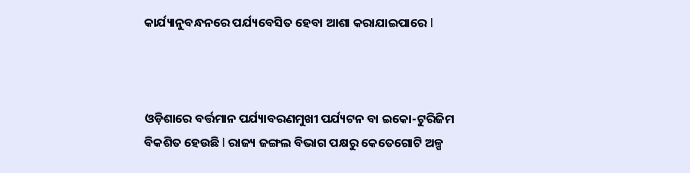କାର୍ଯ୍ୟାନୁବନ୍ଧନରେ ପର୍ଯ୍ୟବେସିତ ହେବା ଆଶା କରାଯାଇପାରେ l



ଓଡ଼ିଶାରେ ବର୍ତ୍ତମାନ ପର୍ଯ୍ୟାବରଣମୁଖୀ ପର୍ଯ୍ୟଟନ ବା ଇକୋ-ଟୁରିଜିମ ବିକଶିତ ହେଉଛି l ରାଜ୍ୟ ଜଙ୍ଗଲ ବିଭାଗ ପକ୍ଷରୁ କେତେଗୋଟି ଅଳ୍ପ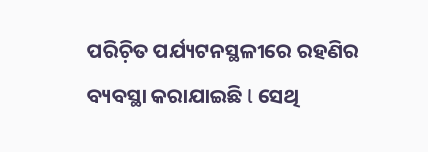ପରିଚ଼ିତ ପର୍ଯ୍ୟଟନସ୍ଥଳୀରେ ରହଣିର ବ୍ୟବସ୍ଥା କରାଯାଇଛି l ସେଥି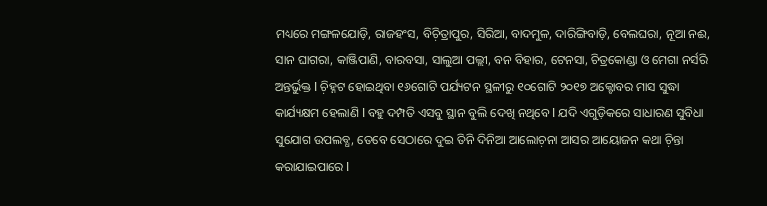ମଧ୍ୟରେ ମଙ୍ଗଳଯୋଡ଼ି, ରାଜହଂସ, ବିଚ଼ିତ୍ରାପୁର, ସିରିଆ, ବାଦମୁଳ, ଦାରିଙ୍ଗିବାଡ଼ି, ବେଲଘରା, ନୂଆ ନଈ, ସାନ ଘାଗରା, କାଞ୍ଜିପାଣି, ବାରବସା, ସାଲୁଆ ପଲ୍ଲୀ, ବନ ବିହାର, ଟେନସା, ଚିତ୍ରକୋଣ୍ଡା ଓ ମେଗା ନର୍ସରି ଅନ୍ତର୍ଭୁକ୍ତ l ଚ଼ିହ୍ନଟ ହୋଇଥିବା ୧୬ଗୋଟି ପର୍ଯ୍ୟଟନ ସ୍ଥଳୀରୁ ୧୦ଗୋଟି ୨୦୧୭ ଅକ୍ଟୋବର ମାସ ସୁଦ୍ଧା କାର୍ଯ୍ୟକ୍ଷମ ହେଲାଣି l ବହୁ ଦମ୍ପତି ଏସବୁ ସ୍ଥାନ ବୁଲି ଦେଖି ନଥିବେ l ଯଦି ଏଗୁଡ଼ିକରେ ସାଧାରଣ ସୁବିଧା ସୁଯୋଗ ଉପଲବ୍ଧ, ତେବେ ସେଠାରେ ଦୁଇ ତିନି ଦିନିଆ ଆଲୋଚ଼ନା ଆସର ଆୟୋଜନ କଥା ଚ଼ିନ୍ତା କରାଯାଇପାରେ l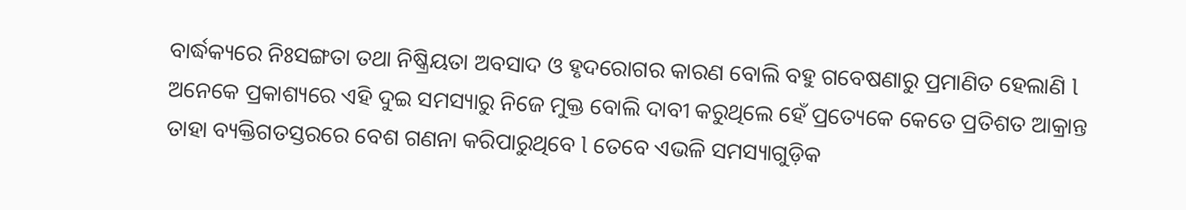ବାର୍ଦ୍ଧକ୍ୟରେ ନିଃସଙ୍ଗତା ତଥା ନିଷ୍କ୍ରିୟତା ଅବସାଦ ଓ ହୃଦରୋଗର କାରଣ ବୋଲି ବହୁ ଗବେଷଣାରୁ ପ୍ରମାଣିତ ହେଲାଣି l ଅନେକେ ପ୍ରକାଶ୍ୟରେ ଏହି ଦୁଇ ସମସ୍ୟାରୁ ନିଜେ ମୁକ୍ତ ବୋଲି ଦାବୀ କରୁଥିଲେ ହେଁ ପ୍ରତ୍ୟେକେ କେତେ ପ୍ରତିଶତ ଆକ୍ରାନ୍ତ ତାହା ବ୍ୟକ୍ତିଗତସ୍ତରରେ ବେଶ ଗଣନା କରିପାରୁଥିବେ l ତେବେ ଏଭଳି ସମସ୍ୟାଗୁଡ଼ିକ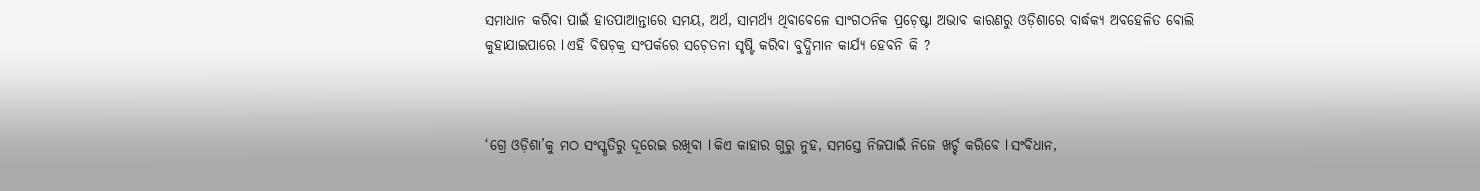ସମାଧାନ କରିବା ପାଇଁ ହାତପାଆନ୍ତାରେ ସମୟ, ଅର୍ଥ, ସାମର୍ଥ୍ୟ ଥିବାବେଳେ ସାଂଗଠନିକ ପ୍ରଚ଼େଷ୍ଟା ଅଭାବ କାରଣରୁ ଓଡ଼ିଶାରେ ବାର୍ଦ୍ଧକ୍ୟ ଅବହେଳିତ ବୋଲି କୁହାଯାଇପାରେ l ଏହି ବିଷଚ଼କ୍ର ସଂପର୍କରେ ସଚ଼େତନା ସୃଷ୍ଟି କରିବା ବୁଦ୍ଧିମାନ କାର୍ଯ୍ୟ ହେବନି କି ?



‘ଗ୍ରେ ଓଡ଼ିଶା’କୁ ମଠ ସଂସ୍କୃତିରୁ ଦୂରେଇ ରଖିବା l କିଏ କାହାର ଗୁରୁ ନୁହ, ସମସ୍ତେ ନିଜପାଇଁ ନିଜେ ଖର୍ଚ୍ଚ କରିବେ l ସଂବିଧାନ,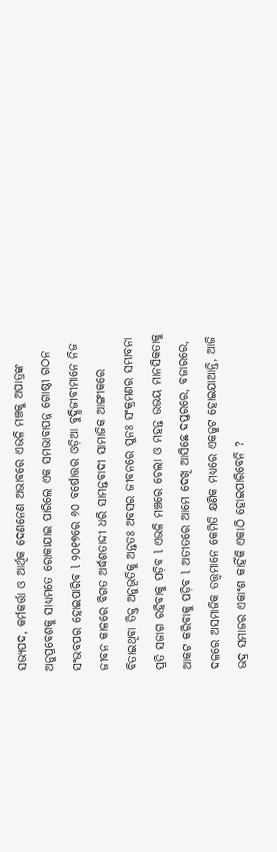ସଭ୍ୟପଦ, କର୍ମକର୍ତ୍ତା ଓ ଆର୍ଥିକ ଦେଣନେଣ ଅଭାବରେ ଏଭଳି ମଞ୍ଚକୁ ଅପାତ୍ରଙ୍କ ଅନୁପ୍ରବେଶକୁ ସାଧ୍ୟମତେ ରୋକାଯାଇ ପାରିଲେ ଏକ ସମଭାବାପନ୍ନ ଗୋଷ୍ଠୀ ଗଠନ ସଂଭବପର ହୋଇପାରିବ l ୨୦୧୭ରେ ୬୦ ବର୍ଷୋତ୍ତର ଓଡ଼ିଆ ବୁଦ୍ଧିଜୀବୀମାନେ ନିଜ ଜୀବନ କାଳରେ ବିଗତ ଅର୍ଦ୍ଧଶତାଦ୍ଦୀ ଧରି ସାମନ୍ତବାଦୀ ସାମାଜିକ ଆଙ୍ଗୀକରେ ବିତାଇଥିବା ତିକ୍ତ ଅନୁଭୂତିକୁ ଅନ୍ତତଃ ଅବସର ଜୀବନରେ ପୁନଃ ସଂକ୍ରମଣର ସମ୍ଭାବନା ପ୍ରତି ସଜାଗ ରହିବାକୁ ପଡ଼ିବ l ଏଭଳି ମଞ୍ଚରେ ଚେଲା ଓ ମହନ୍ତ ଉଭୟ ମାନସିକତାକୁ ଆକଟ କରିବାକୁ ପଡ଼ିବ l ଅତୀତରେ ଆମେ ଦେଖି ଆସିଛେ ଦପ୍ତରରେ, ବଜାରରେ, ଦଳରେ ଅସମାଜିକ ତତ୍ତ୍ୱମାନେ କେମିତି କ୍ଷଣିକ ମଧ୍ୟରେ ଏକଜୁଟ ହୋଇଯାଆନ୍ତି, ଆଜି ଭଦ୍ର ସମାଜର ଏକାଂଶ କାହିଁକି ଏକାଠି ହୋଇପାରିବେନି ?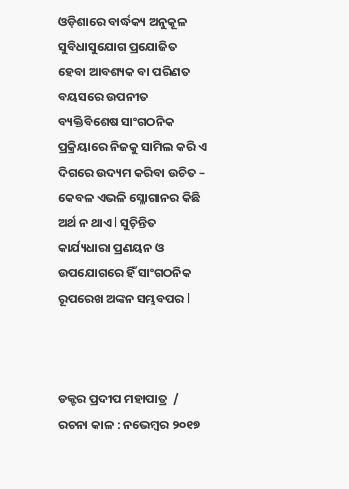ଓଡ଼ିଶାରେ ବାର୍ଦ୍ଧକ୍ୟ ଅନୁକୂଳ ସୁବିଧାସୁଯୋଗ ପ୍ରଯୋଜିତ ହେବା ଆବଶ୍ୟକ ବା ପରିଣତ ବୟସରେ ଉପନୀତ ବ୍ୟକ୍ତିବିଶେଷ ସାଂଗଠନିକ ପ୍ରକ୍ରିୟାରେ ନିଜକୁ ସାମିଲ କରି ଏ ଦିଗରେ ଉଦ୍ୟମ କରିବା ଉଚିତ – କେବଳ ଏଭଳି ସ୍ଳୋଗାନର କିଛି ଅର୍ଥ ନ ଥାଏ l ସୁଚ଼ିନ୍ତିତ କାର୍ଯ୍ୟଧାରା ପ୍ରଣୟନ ଓ ଉପଯୋଗରେ ହିଁ ସାଂଗଠନିକ ରୂପରେଖ ଅଙ୍କନ ସମ୍ଭବପର l



ଡକ୍ଟର ପ୍ରଦୀପ ମହାପାତ୍ର  / ରଚନା କାଳ : ନଭେମ୍ୱର ୨୦୧୭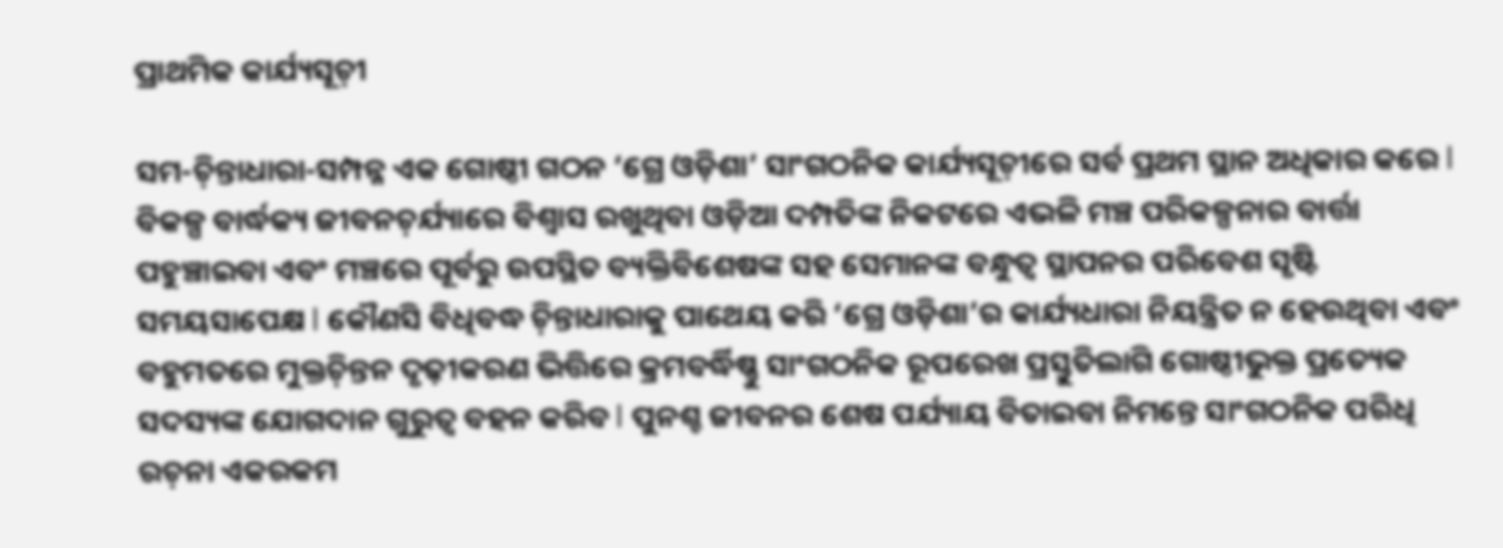ପ୍ରାଥମିକ କାର୍ଯ୍ୟସୂଚ଼ୀ

ସମ-ଚ଼ିନ୍ତାଧାରା-ସମ୍ପନ୍ନ ଏକ ଗୋଷ୍ଠୀ ଗଠନ ‘ଗ୍ରେ ଓଡ଼ିଶା’ ସାଂଗଠନିକ କାର୍ଯ୍ୟସୂଚ଼ୀରେ ସର୍ବ ପ୍ରଥମ ସ୍ଥାନ ଅଧିକାର କରେ l ବିକଳ୍ପ ବାର୍ଦ୍ଧକ୍ୟ ଜୀବନଚ଼ର୍ଯ୍ୟାରେ ବିଶ୍ୱାସ ରଖୁଥିବା ଓଡ଼ିଆ ଦମ୍ପତିଙ୍କ ନିକଟରେ ଏଭଳି ମଞ୍ଚ ପରିକଳ୍ପନାର ବାର୍ତ୍ତା ପହୁଞ୍ଚାଇବା ଏବଂ ମଞ୍ଚରେ ପୂର୍ବରୁ ଉପସ୍ଥିତ ବ୍ୟକ୍ତିବିଶେଷଙ୍କ ସହ ସେମାନଙ୍କ ବନ୍ଧୁତ୍ୱ ସ୍ଥାପନର ପରିବେଶ ସୃଷ୍ଟି ସମୟସାପେକ୍ଷ l କୌଣସି ବିଧିବଦ୍ଧ ଚ଼ିନ୍ତାଧାରାକୁ ପାଥେୟ କରି ‘ଗ୍ରେ ଓଡ଼ିଶା’ର କାର୍ଯ୍ୟଧାରା ନିୟନ୍ତ୍ରିତ ନ ହେଉଥିବା ଏବଂ ବହୁମତରେ ମୁକ୍ତଚ଼ିନ୍ତନ ଦୃଢ଼ୀକରଣ ଭିତ୍ତିରେ କ୍ରମବର୍ଦ୍ଧିଷ୍ଣୁ ସାଂଗଠନିକ ରୂପରେଖ ପ୍ରସ୍ତୁତିଲାଗି ଗୋଷ୍ଠୀଭୁକ୍ତ ପ୍ରତ୍ୟେକ ସଦସ୍ୟଙ୍କ ଯୋଗଦାନ ଗୁରୁତ୍ୱ ବହନ କରିବ l ପୁନଶ୍ଚ ଜୀବନର ଶେଷ ପର୍ଯ୍ୟାୟ ବିତାଇବା ନିମନ୍ତେ ସାଂଗଠନିକ ପରିଧି ରଚ଼ନା ଏକରକମ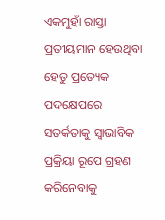ଏକମୁହାଁ ରାସ୍ତା ପ୍ରତୀୟମାନ ହେଉଥିବା ହେତୁ ପ୍ରତ୍ୟେକ ପଦକ୍ଷେପରେ ସତର୍କତାକୁ ସ୍ୱାଭାବିକ ପ୍ରକ୍ରିୟା ରୂପେ ଗ୍ରହଣ କରିନେବାକୁ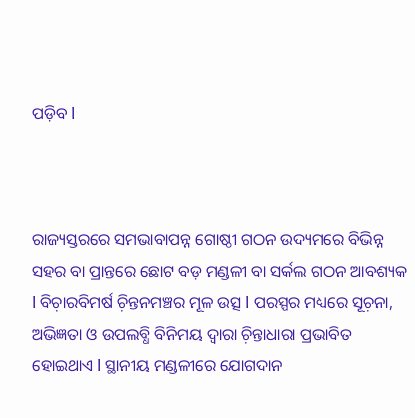ପଡ଼ିବ l



ରାଜ୍ୟସ୍ତରରେ ସମଭାବାପନ୍ନ ଗୋଷ୍ଠୀ ଗଠନ ଉଦ୍ୟମରେ ବିଭିନ୍ନ ସହର ବା ପ୍ରାନ୍ତରେ ଛୋଟ ବଡ଼ ମଣ୍ଡଳୀ ବା ସର୍କଲ ଗଠନ ଆବଶ୍ୟକ l ବିଚ଼ାରବିମର୍ଷ ଚ଼ିନ୍ତନମଞ୍ଚର ମୂଳ ଉତ୍ସ l ପରସ୍ପର ମଧ୍ୟରେ ସୂଚ଼ନା, ଅଭିଜ୍ଞତା ଓ ଉପଲବ୍ଧି ବିନିମୟ ଦ୍ୱାରା ଚ଼ିନ୍ତାଧାରା ପ୍ରଭାବିତ ହୋଇଥାଏ l ସ୍ଥାନୀୟ ମଣ୍ଡଳୀରେ ଯୋଗଦାନ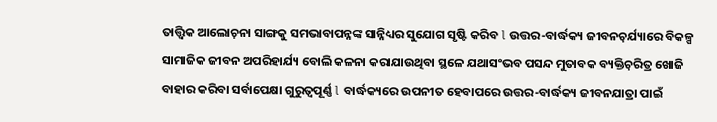ତାତ୍ତ୍ୱିକ ଆଲୋଚ଼ନା ସାଙ୍ଗକୁ ସମଭାବାପନ୍ନଙ୍କ ସାନ୍ନିଧ୍ୟର ସୁଯୋଗ ସୃଷ୍ଟି କରିବ l ଉତ୍ତର-ବାର୍ଦ୍ଧକ୍ୟ ଜୀବନଚ଼ର୍ଯ୍ୟାରେ ବିକଳ୍ପ ସାମାଜିକ ଜୀବନ ଅପରିହାର୍ଯ୍ୟ ବୋଲି କଳନା କରାଯାଉଥିବା ସ୍ଥଳେ ଯଥାସଂଭବ ପସନ୍ଦ ମୁତାବକ ବ୍ୟକ୍ତିଚ଼ରିତ୍ର ଖୋଜି ବାହାର କରିବା ସର୍ବାପେକ୍ଷା ଗୁରୁତ୍ୱପୂର୍ଣ୍ଣ l ବାର୍ଦ୍ଧକ୍ୟରେ ଉପନୀତ ହେବାପରେ ଉତ୍ତର-ବାର୍ଦ୍ଧକ୍ୟ ଜୀବନଯାତ୍ରା ପାଇଁ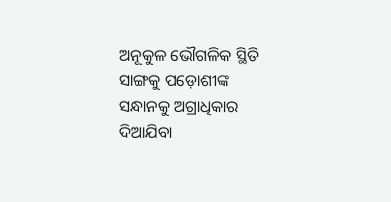ଅନୂକୁଳ ଭୌଗଳିକ ସ୍ଥିତି ସାଙ୍ଗକୁ ପଡ଼ୋଶୀଙ୍କ ସନ୍ଧାନକୁ ଅଗ୍ରାଧିକାର ଦିଆଯିବା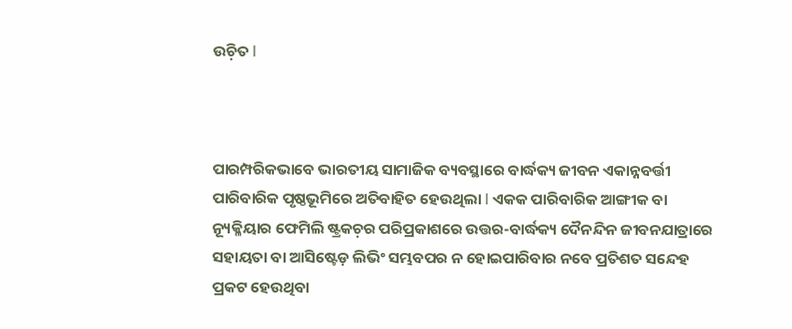ଉଚ଼ିତ l



ପାରମ୍ପରିକଭାବେ ଭାରତୀୟ ସାମାଜିକ ବ୍ୟବସ୍ଥାରେ ବାର୍ଦ୍ଧକ୍ୟ ଜୀବନ ଏକାନ୍ନବର୍ତ୍ତୀ ପାରିବାରିକ ପୃଷ୍ଠଭୂମିରେ ଅତିବାହିତ ହେଉଥିଲା l ଏକକ ପାରିବାରିକ ଆଙ୍ଗୀକ ବା ନ୍ୟୂକ୍ଳିୟାର ଫେମିଲି ଷ୍ଟ୍ରକଚ଼ର ପରିପ୍ରକାଶରେ ଉତ୍ତର-ବାର୍ଦ୍ଧକ୍ୟ ଦୈନନ୍ଦିନ ଜୀବନଯାତ୍ରାରେ ସହାୟତା ବା ଆସିଷ୍ଟେଡ଼ ଲିଭିଂ ସମ୍ଭବପର ନ ହୋଇପାରିବାର ନବେ ପ୍ରତିଶତ ସନ୍ଦେହ ପ୍ରକଟ ହେଉଥିବା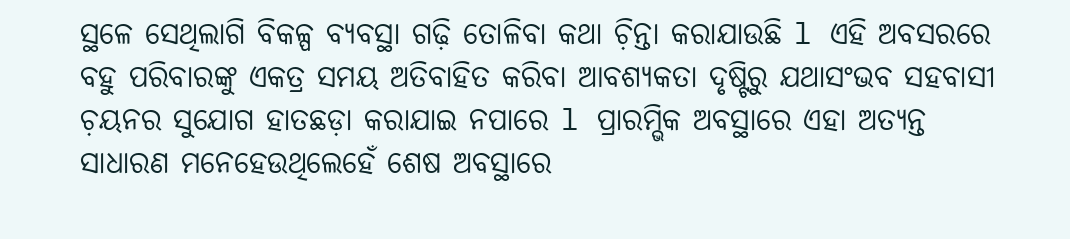ସ୍ଥଳେ ସେଥିଲାଗି ବିକଳ୍ପ ବ୍ୟବସ୍ଥା ଗଢ଼ି ତୋଳିବା କଥା ଚ଼ିନ୍ତା କରାଯାଉଛି l ଏହି ଅବସରରେ ବହୁ ପରିବାରଙ୍କୁ ଏକତ୍ର ସମୟ ଅତିବାହିତ କରିବା ଆବଶ୍ୟକତା ଦୃଷ୍ଟିରୁ ଯଥାସଂଭବ ସହବାସୀ ଚ଼ୟନର ସୁଯୋଗ ହାତଛଡ଼ା କରାଯାଇ ନପାରେ l ପ୍ରାରମ୍ଭିକ ଅବସ୍ଥାରେ ଏହା ଅତ୍ୟନ୍ତ ସାଧାରଣ ମନେହେଉଥିଲେହେଁ ଶେଷ ଅବସ୍ଥାରେ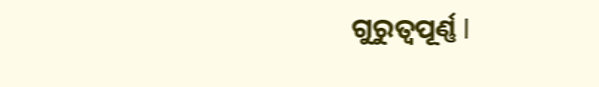ଗୁରୁତ୍ୱପୂର୍ଣ୍ଣ l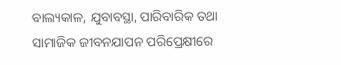ବାଲ୍ୟକାଳ, ଯୁବାବସ୍ଥା, ପାରିବାରିକ ତଥା ସାମାଜିକ ଜୀବନଯାପନ ପରିପ୍ରେକ୍ଷୀରେ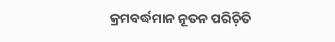କ୍ରମବର୍ଦ୍ଧମାନ ନୂତନ ପରିଚ଼ିତି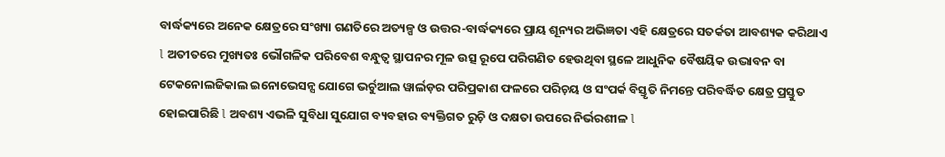ବାର୍ଦ୍ଧକ୍ୟରେ ଅନେକ କ୍ଷେତ୍ରରେ ସଂଖ୍ୟା ଗଣତିରେ ଅତ୍ୟଳ୍ପ ଓ ଉତ୍ତର-ବାର୍ଦ୍ଧକ୍ୟରେ ପ୍ରାୟ ଶୂନ୍ୟର ଅଭିଜ୍ଞତା ଏହି କ୍ଷେତ୍ରରେ ସତର୍କତା ଆବଶ୍ୟକ କରିଥାଏ l ଅତୀତରେ ମୁଖ୍ୟତଃ ଭୌଗଳିକ ପରିବେଶ ବନ୍ଧୁତ୍ୱ ସ୍ଥାପନର ମୂଳ ଉତ୍ସ ରୂପେ ପରିଗଣିତ ହେଉଥିବା ସ୍ଥଳେ ଆଧୁନିକ ବୈଷୟିକ ଉଦ୍ଭାବନ ବା ଟେକନୋଲଜିକାଲ ଇନୋଭେସନ୍ସ ଯୋଗେ ଭର୍ଚୁଆଲ ୱାର୍ଲଡ଼ର ପରିପ୍ରକାଶ ଫଳରେ ପରିଚ଼ୟ ଓ ସଂପର୍କ ବିସ୍ତୃତି ନିମନ୍ତେ ପରିବର୍ଦ୍ଧିତ କ୍ଷେତ୍ର ପ୍ରସ୍ତୁତ ହୋଇପାରିଛି l ଅବଶ୍ୟ ଏଭଳି ସୁବିଧା ସୁଯୋଗ ବ୍ୟବହାର ବ୍ୟକ୍ତିଗତ ରୁଚ଼ି ଓ ଦକ୍ଷତା ଉପରେ ନିର୍ଭରଶୀଳ l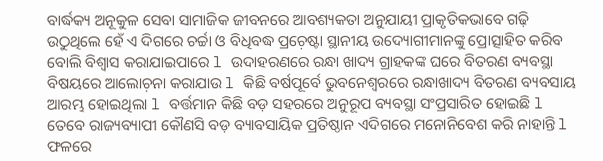ବାର୍ଦ୍ଧକ୍ୟ ଅନୂକୁଳ ସେବା ସାମାଜିକ ଜୀବନରେ ଆବଶ୍ୟକତା ଅନୁଯାୟୀ ପ୍ରାକୃତିକଭାବେ ଗଢ଼ି ଉଠୁଥିଲେ ହେଁ ଏ ଦିଗରେ ଚର୍ଚ୍ଚା ଓ ବିଧିବଦ୍ଧ ପ୍ରଚ଼େଷ୍ଟା ସ୍ଥାନୀୟ ଉଦ୍ୟୋଗୀମାନଙ୍କୁ ପ୍ରୋତ୍ସାହିତ କରିବ ବୋଲି ବିଶ୍ୱାସ କରାଯାଇପାରେ l ଉଦାହରଣରେ ରନ୍ଧା ଖାଦ୍ୟ ଗ୍ରାହକଙ୍କ ଘରେ ବିତରଣ ବ୍ୟବସ୍ଥା ବିଷୟରେ ଆଲୋଚ଼ନା କରାଯାଉ l କିଛି ବର୍ଷପୂର୍ବେ ଭୁବନେଶ୍ୱରରେ ରନ୍ଧାଖାଦ୍ୟ ବିତରଣ ବ୍ୟବସାୟ ଆରମ୍ଭ ହୋଇଥିଲା l ବର୍ତ୍ତମାନ କିଛି ବଡ଼ ସହରରେ ଅନୁରୂପ ବ୍ୟବସ୍ଥା ସଂପ୍ରସାରିତ ହୋଇଛି l ତେବେ ରାଜ୍ୟବ୍ୟାପୀ କୌଣସି ବଡ଼ ବ୍ୟାବସାୟିକ ପ୍ରତିଷ୍ଠାନ ଏଦିଗରେ ମନୋନିବେଶ କରି ନାହାନ୍ତି l ଫଳରେ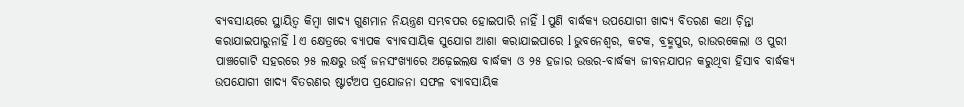ବ୍ୟବସାୟରେ ସ୍ଥାୟିତ୍ୱ କିମ୍ୱା ଖାଦ୍ୟ ଗୁଣମାନ ନିୟନ୍ତ୍ରଣ ସମ୍ଭବପର ହୋଇପାରି ନାହିଁ l ପୁଣି ବାର୍ଦ୍ଧକ୍ୟ ଉପଯୋଗୀ ଖାଦ୍ୟ ବିତରଣ କଥା ଚ଼ିନ୍ତା କରାଯାଇପାରୁନାହିଁ l ଏ କ୍ଷେତ୍ରରେ ବ୍ୟାପକ ବ୍ୟାବସାୟିକ ସୁଯୋଗ ଆଶା କରାଯାଇପାରେ l ଭୁବନେଶ୍ୱର, କଟକ, ବ୍ରହ୍ମପୁର, ରାଉରକେଲା ଓ ପୁରୀ ପାଞ୍ଚଗୋଟି ସହରରେ ୨୫ ଲକ୍ଷରୁ ଉର୍ଦ୍ଧ୍ୱ ଜନସଂଖ୍ୟାରେ ଅଢ଼େଇଲକ୍ଷ ବାର୍ଦ୍ଧକ୍ୟ ଓ ୨୫ ହଜାର ଉତ୍ତର-ବାର୍ଦ୍ଧକ୍ୟ ଜୀବନଯାପନ କରୁଥିବା ହିସାବ ବାର୍ଦ୍ଧକ୍ୟ ଉପଯୋଗୀ ଖାଦ୍ୟ ବିତରଣର ଷ୍ଟାର୍ଟଅପ ପ୍ରଯୋଜନା ସଫଳ ବ୍ୟାବସାୟିକ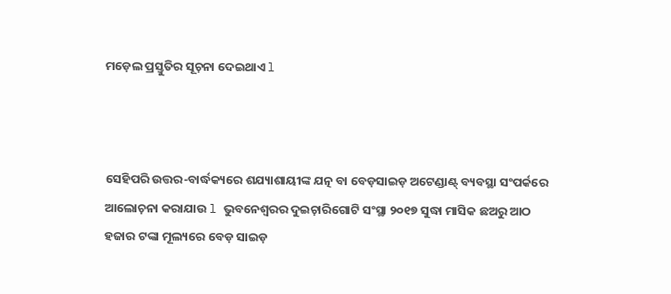ମଡ଼େଲ ପ୍ରସ୍ତୁତିର ସୂଚ଼ନା ଦେଇଥାଏ l



ସେହିପରି ଉତ୍ତର-ବାର୍ଦ୍ଧକ୍ୟରେ ଶଯ୍ୟାଶାୟୀଙ୍କ ଯତ୍ନ ବା ବେଡ଼ସାଇଡ଼ ଅଟେଣ୍ଡାଣ୍ଟ୍ ବ୍ୟବସ୍ଥା ସଂପର୍କରେ ଆଲୋଚ଼ନା କରାଯାଉ l ଭୁବନେଶ୍ୱରର ଦୁଇଚ଼ାରିଗୋଟି ସଂସ୍ଥା ୨୦୧୭ ସୁଦ୍ଧା ମାସିକ ଛଅରୁ ଆଠ ହଜାର ଟଙ୍କା ମୂଲ୍ୟରେ ବେଡ଼ ସାଇଡ଼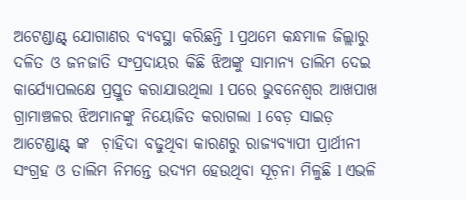ଅଟେଣ୍ଡାଣ୍ଟ୍ ଯୋଗାଣର ବ୍ୟବସ୍ଥା କରିଛନ୍ତି l ପ୍ରଥମେ କନ୍ଧମାଳ ଜିଲ୍ଲାରୁ ଦଳିତ ଓ ଜନଜାତି ସଂପ୍ରଦାୟର କିଛି ଝିଅଙ୍କୁ ସାମାନ୍ୟ ତାଲିମ ଦେଇ କାର୍ଯ୍ୟୋପଲକ୍ଷେ ପ୍ରସ୍ତୁତ କରାଯାଉଥିଲା l ପରେ ଭୁବନେଶ୍ୱର ଆଖପାଖ ଗ୍ରାମାଞ୍ଚଳର ଝିଅମାନଙ୍କୁ ନିୟୋଜିତ କରାଗଲା l ବେଡ଼ ସାଇଡ଼ ଆଟେଣ୍ଡାଣ୍ଟ୍ ଙ୍କ  ଚ଼ାହିଦା ବଢୁଥିବା କାରଣରୁ ରାଜ୍ୟବ୍ୟାପୀ ପ୍ରାର୍ଥୀନୀ ସଂଗ୍ରହ ଓ ତାଲିମ ନିମନ୍ତେ ଉଦ୍ୟମ ହେଉଥିବା ସୂଚ଼ନା ମିଳୁଛି l ଏଭଳି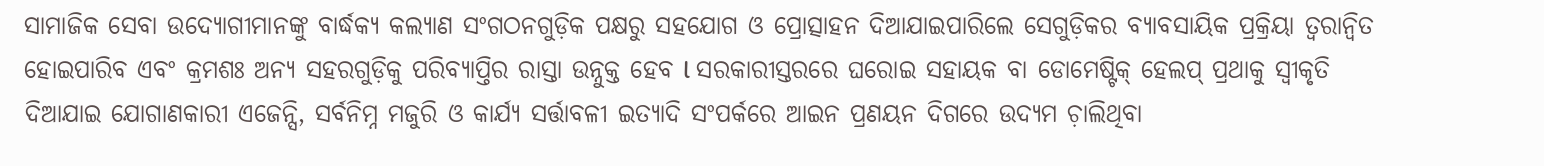ସାମାଜିକ ସେବା ଉଦ୍ୟୋଗୀମାନଙ୍କୁ ବାର୍ଦ୍ଧକ୍ୟ କଲ୍ୟାଣ ସଂଗଠନଗୁଡ଼ିକ ପକ୍ଷରୁ ସହଯୋଗ ଓ ପ୍ରୋତ୍ସାହନ ଦିଆଯାଇପାରିଲେ ସେଗୁଡ଼ିକର ବ୍ୟାବସାୟିକ ପ୍ରକ୍ରିୟା ତ୍ୱରାନ୍ୱିତ ହୋଇପାରିବ ଏବଂ କ୍ରମଶଃ ଅନ୍ୟ ସହରଗୁଡ଼ିକୁ ପରିବ୍ୟାପ୍ତିର ରାସ୍ତା ଉନ୍ନୁକ୍ତ ହେବ l ସରକାରୀସ୍ତରରେ ଘରୋଇ ସହାୟକ ବା ଡୋମେଷ୍ଟିକ୍ ହେଲପ୍ ପ୍ରଥାକୁ ସ୍ୱୀକୃତି ଦିଆଯାଇ ଯୋଗାଣକାରୀ ଏଜେନ୍ସି, ସର୍ବନିମ୍ନ ମଜୁରି ଓ କାର୍ଯ୍ୟ ସର୍ତ୍ତାବଳୀ ଇତ୍ୟାଦି ସଂପର୍କରେ ଆଇନ ପ୍ରଣୟନ ଦିଗରେ ଉଦ୍ୟମ ଚ଼ାଲିଥିବା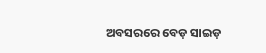ଅବସରରେ ବେଡ଼ ସାଇଡ଼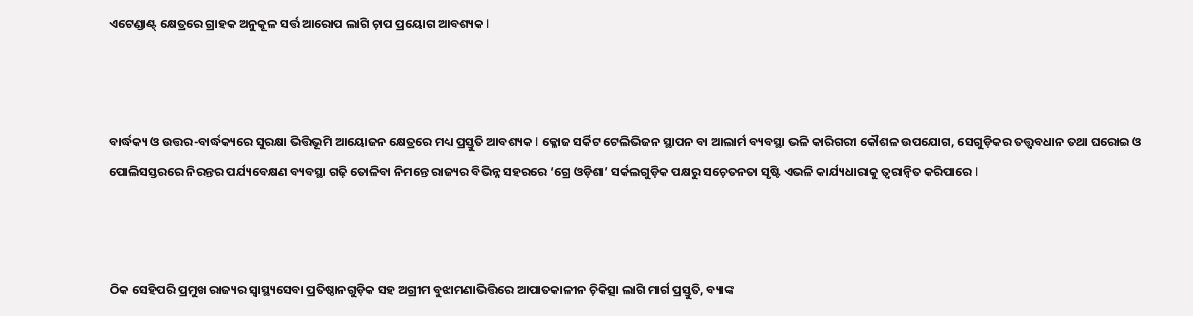ଏଟେଣ୍ଡାଣ୍ଟ୍ କ୍ଷେତ୍ରରେ ଗ୍ରାହକ ଅନୁକୂଳ ସର୍ତ୍ତ ଆରୋପ ଲାଗି ଚ଼ାପ ପ୍ରୟୋଗ ଆବଶ୍ୟକ l



ବାର୍ଦ୍ଧକ୍ୟ ଓ ଉତ୍ତର-ବାର୍ଦ୍ଧକ୍ୟରେ ସୁରକ୍ଷା ଭିତ୍ତିଭୂମି ଆୟୋଜନ କ୍ଷେତ୍ରରେ ମଧ୍ୟ ପ୍ରସ୍ତୁତି ଆବଶ୍ୟକ l କ୍ଳୋଜ ସର୍କିଟ ଟେଲିଭିଜନ ସ୍ଥାପନ ବା ଆଲାର୍ମ ବ୍ୟବସ୍ଥା ଭଳି କାରିଗରୀ କୌଶଳ ଉପଯୋଗ, ସେଗୁଡ଼ିକର ତତ୍ତ୍ୱବଧାନ ତଥା ଘରୋଇ ଓ ପୋଲିସସ୍ତରରେ ନିରନ୍ତର ପର୍ଯ୍ୟବେକ୍ଷଣ ବ୍ୟବସ୍ଥା ଗଢ଼ି ତୋଳିବା ନିମନ୍ତେ ରାଜ୍ୟର ବିଭିନ୍ନ ସହରରେ ‘ଗ୍ରେ ଓଡ଼ିଶା’ ସର୍କଲଗୁଡ଼ିକ ପକ୍ଷରୁ ସଚ଼େତନତା ସୃଷ୍ଟି ଏଭଳି କାର୍ଯ୍ୟଧାରାକୁ ତ୍ୱରାନ୍ୱିତ କରିପାରେ l



ଠିକ ସେହିପରି ପ୍ରମୁଖ ରାଜ୍ୟର ସ୍ୱାସ୍ଥ୍ୟସେବା ପ୍ରତିଷ୍ଠାନଗୁଡ଼ିକ ସହ ଅଗ୍ରୀମ ବୁଝାମଣାଭିତ୍ତିରେ ଆପାତକାଳୀନ ଚ଼ିକିତ୍ସା ଲାଗି ମାର୍ଗ ପ୍ରସ୍ତୁତି, ବ୍ୟାଙ୍କ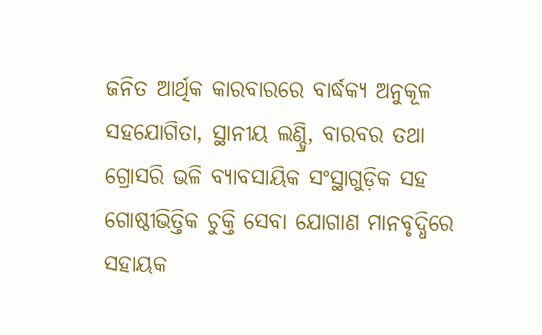ଜନିତ ଆର୍ଥିକ କାରବାରରେ ବାର୍ଦ୍ଧକ୍ୟ ଅନୁକୂଳ ସହଯୋଗିତା, ସ୍ଥାନୀୟ ଲଣ୍ଡ୍ରି, ବାରବର ତଥା ଗ୍ରୋସରି ଭଳି ବ୍ୟାବସାୟିକ ସଂସ୍ଥାଗୁଡ଼ିକ ସହ ଗୋଷ୍ଠୀଭିତ୍ତିକ ଚୁକ୍ତି ସେବା ଯୋଗାଣ ମାନବୃଦ୍ଧିରେ ସହାୟକ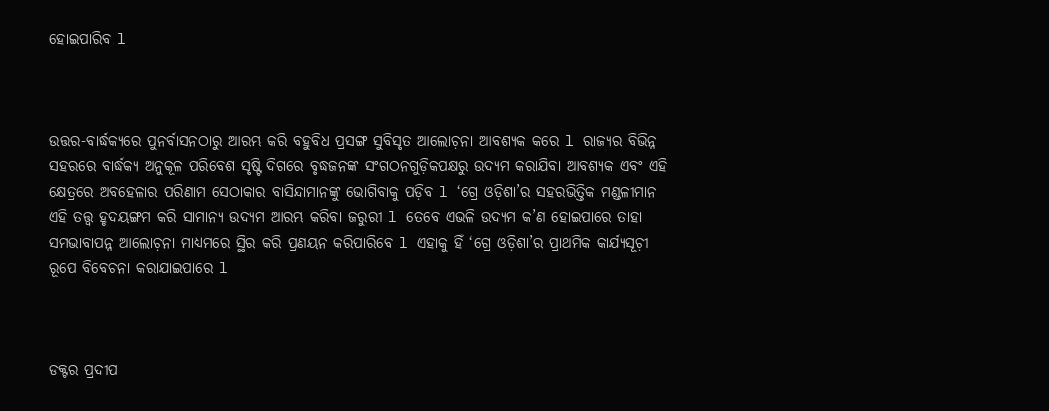ହୋଇପାରିବ l



ଉତ୍ତର-ବାର୍ଦ୍ଧକ୍ୟରେ ପୁନର୍ବାସନଠାରୁ ଆରମ୍ଭ କରି ବହୁବିଧ ପ୍ରସଙ୍ଗ ସୁବିସୃତ ଆଲୋଚ଼ନା ଆବଶ୍ୟକ କରେ l ରାଜ୍ୟର ବିଭିନ୍ନ ସହରରେ ବାର୍ଦ୍ଧକ୍ୟ ଅନୁକୂଳ ପରିବେଶ ସୃଷ୍ଟି ଦିଗରେ ବୃଦ୍ଧଜନଙ୍କ ସଂଗଠନଗୁଡ଼ିକପକ୍ଷରୁ ଉଦ୍ୟମ କରାଯିବା ଆବଶ୍ୟକ ଏବଂ ଏହି କ୍ଷେତ୍ରରେ ଅବହେଳାର ପରିଣାମ ସେଠାକାର ବାସିନ୍ଦାମାନଙ୍କୁ ଭୋଗିବାକୁ ପଡ଼ିବ l ‘ଗ୍ରେ ଓଡ଼ିଶା’ର ସହରଭିତ୍ତିକ ମଣ୍ଡଳୀମାନ ଏହି ତତ୍ତ୍ୱ ହୃଦୟଙ୍ଗମ କରି ସାମାନ୍ୟ ଉଦ୍ୟମ ଆରମ୍ଭ କରିବା ଜରୁରୀ l ତେବେ ଏଭଳି ଉଦ୍ୟମ କ’ଣ ହୋଇପାରେ ତାହା ସମଭାବାପନ୍ନ ଆଲୋଚ଼ନା ମାଧ୍ୟମରେ ସ୍ଥିର କରି ପ୍ରଣୟନ କରିପାରିବେ l ଏହାକୁ ହିଁ ‘ଗ୍ରେ ଓଡ଼ିଶା’ର ପ୍ରାଥମିକ କାର୍ଯ୍ୟସୂଚ଼ୀ ରୂପେ ବିବେଚନା କରାଯାଇପାରେ l



ଡକ୍ଟର ପ୍ରଦୀପ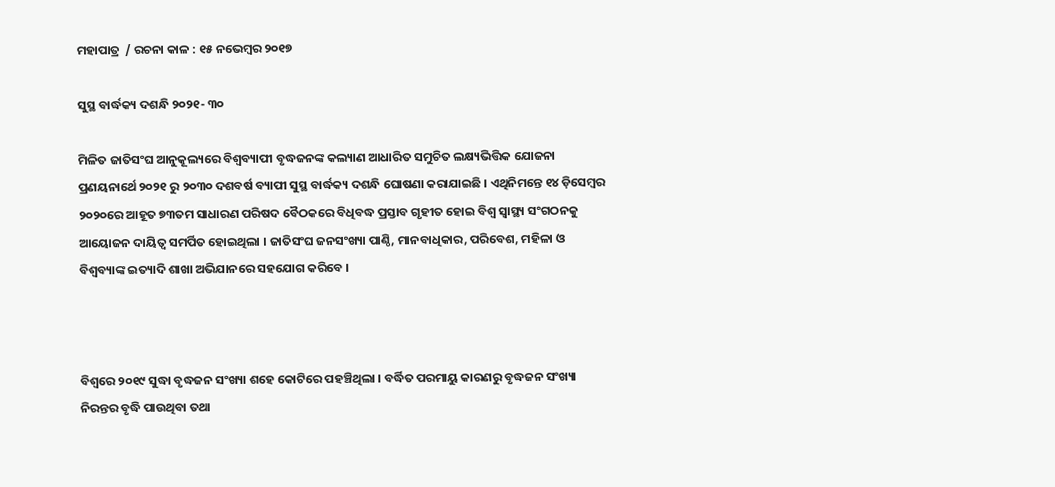ମହାପାତ୍ର  / ରଚନା କାଳ : ୧୫ ନଭେମ୍ୱର ୨୦୧୭

ସୁସ୍ଥ ବାର୍ଦ୍ଧକ୍ୟ ଦଶନ୍ଧି ୨୦୨୧- ୩୦

ମିଳିତ ଜାତିସଂଘ ଆନୁକୂଲ୍ୟରେ ବିଶ୍ୱବ୍ୟାପୀ ବୃଦ୍ଧଜନଙ୍କ କଲ୍ୟାଣ ଆଧାରିତ ସମୁଚିତ ଲକ୍ଷ୍ୟଭିତ୍ତିକ ଯୋଜନା ପ୍ରଣୟନାର୍ଥେ ୨୦୨୧ ରୁ ୨୦୩୦ ଦଶବର୍ଷ ବ୍ୟାପୀ ସୁସ୍ଥ ବାର୍ଦ୍ଧକ୍ୟ ଦଶନ୍ଧି ଘୋଷଣା କରାଯାଇଛି । ଏଥିନିମନ୍ତେ ୧୪ ଡ଼ିସେମ୍ୱର ୨୦୨୦ରେ ଆହୂତ ୭୩ତମ ସାଧାରଣ ପରିଷଦ ବୈଠକରେ ବିଧିବଦ୍ଧ ପ୍ରସ୍ତାବ ଗୃହୀତ ହୋଇ ବିଶ୍ୱ ସ୍ୱାସ୍ଥ୍ୟ ସଂଗଠନକୁ ଆୟୋଜନ ଦାୟିତ୍ୱ ସମର୍ପିତ ହୋଇଥିଲା । ଜାତିସଂଘ ଜନସଂଖ୍ୟା ପାଣ୍ଠି, ମାନବାଧିକାର, ପରିବେଶ, ମହିଳା ଓ ବିଶ୍ୱବ୍ୟାଙ୍କ ଇତ୍ୟାଦି ଶାଖା ଅଭିଯାନରେ ସହଯୋଗ କରିବେ ।



ବିଶ୍ୱରେ ୨୦୧୯ ସୁଦ୍ଧା ବୃଦ୍ଧଜନ ସଂଖ୍ୟା ଶହେ କୋଟିରେ ପହଞ୍ଚିଥିଲା । ବର୍ଦ୍ଧିତ ପରମାୟୁ କାରଣରୁ ବୃଦ୍ଧଜନ ସଂଖ୍ୟା ନିରନ୍ତର ବୃଦ୍ଧି ପାଉଥିବା ତଥା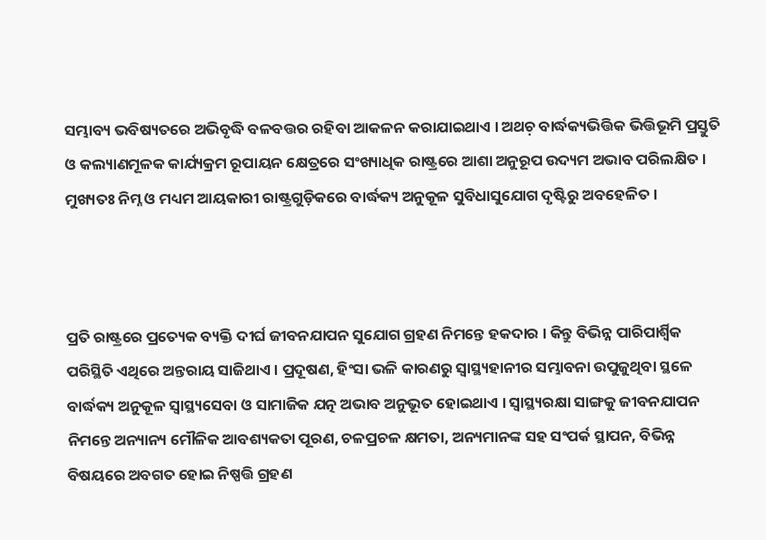ସମ୍ଭାବ୍ୟ ଭବିଷ୍ୟତରେ ଅଭିବୃଦ୍ଧି ବଳବତ୍ତର ରହିବା ଆକଳନ କରାଯାଇଥାଏ । ଅଥଚ଼ ବାର୍ଦ୍ଧକ୍ୟଭିତ୍ତିକ ଭିତ୍ତିଭୂମି ପ୍ରସ୍ତୁତି ଓ କଲ୍ୟାଣମୂଳକ କାର୍ଯ୍ୟକ୍ରମ ରୂପାୟନ କ୍ଷେତ୍ରରେ ସଂଖ୍ୟାଧିକ ରାଷ୍ଟ୍ରରେ ଆଶା ଅନୁରୂପ ଉଦ୍ୟମ ଅଭାବ ପରିଲକ୍ଷିତ । ମୁଖ୍ୟତଃ ନିମ୍ନ ଓ ମଧ୍ୟମ ଆୟକାରୀ ରାଷ୍ଟ୍ରଗୁଡ଼ିକରେ ବାର୍ଦ୍ଧକ୍ୟ ଅନୁକୂଳ ସୁବିଧାସୁଯୋଗ ଦୃଷ୍ଟିରୁ ଅବହେଳିତ ।



ପ୍ରତି ରାଷ୍ଟ୍ରରେ ପ୍ରତ୍ୟେକ ବ୍ୟକ୍ତି ଦୀର୍ଘ ଜୀବନଯାପନ ସୁଯୋଗ ଗ୍ରହଣ ନିମନ୍ତେ ହକଦାର । କିନ୍ତୁ ବିଭିନ୍ନ ପାରିପାର୍ଶ୍ୱିକ ପରିସ୍ଥିତି ଏଥିରେ ଅନ୍ତରାୟ ସାଜିଥାଏ । ପ୍ରଦୂଷଣ, ହିଂସା ଭଳି କାରଣରୁ ସ୍ୱାସ୍ଥ୍ୟହାନୀର ସମ୍ଭାବନା ଉପୁଜୁଥିବା ସ୍ଥଳେ ବାର୍ଦ୍ଧକ୍ୟ ଅନୁକୂଳ ସ୍ୱାସ୍ଥ୍ୟସେବା ଓ ସାମାଜିକ ଯତ୍ନ ଅଭାବ ଅନୁଭୂତ ହୋଇଥାଏ । ସ୍ୱାସ୍ଥ୍ୟରକ୍ଷା ସାଙ୍ଗକୁ ଜୀବନଯାପନ ନିମନ୍ତେ ଅନ୍ୟାନ୍ୟ ମୌଳିକ ଆବଶ୍ୟକତା ପୂରଣ, ଚଳପ୍ରଚଳ କ୍ଷମତା, ଅନ୍ୟମାନଙ୍କ ସହ ସଂପର୍କ ସ୍ଥାପନ, ବିଭିନ୍ନ ବିଷୟରେ ଅବଗତ ହୋଇ ନିଷ୍ପତ୍ତି ଗ୍ରହଣ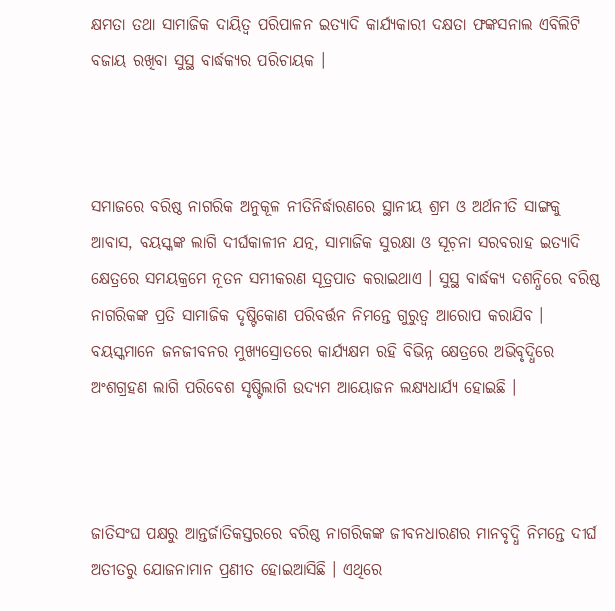କ୍ଷମତା ତଥା ସାମାଜିକ ଦାୟିତ୍ୱ ପରିପାଳନ ଇତ୍ୟାଦି କାର୍ଯ୍ୟକାରୀ ଦକ୍ଷତା ଫଙ୍କସନାଲ ଏବିଲିଟି ବଜାୟ ରଖିବା ସୁସ୍ଥ ବାର୍ଦ୍ଧକ୍ୟର ପରିଚାୟକ ।



ସମାଜରେ ବରିଷ୍ଠ ନାଗରିକ ଅନୁକୂଳ ନୀତିନିର୍ଦ୍ଧାରଣରେ ସ୍ଥାନୀୟ ଶ୍ରମ ଓ ଅର୍ଥନୀତି ସାଙ୍ଗକୁ ଆବାସ, ବୟସ୍କଙ୍କ ଲାଗି ଦୀର୍ଘକାଳୀନ ଯତ୍ନ, ସାମାଜିକ ସୁରକ୍ଷା ଓ ସୂଚ଼ନା ସରବରାହ ଇତ୍ୟାଦି କ୍ଷେତ୍ରରେ ସମୟକ୍ରମେ ନୂତନ ସମୀକରଣ ସୂତ୍ରପାତ କରାଇଥାଏ । ସୁସ୍ଥ ବାର୍ଦ୍ଧକ୍ୟ ଦଶନ୍ଧିରେ ବରିଷ୍ଠ ନାଗରିକଙ୍କ ପ୍ରତି ସାମାଜିକ ଦୃଷ୍ଟିକୋଣ ପରିବର୍ତ୍ତନ ନିମନ୍ତେ ଗୁରୁତ୍ୱ ଆରୋପ କରାଯିବ । ବୟସ୍କମାନେ ଜନଜୀବନର ମୁଖ୍ୟସ୍ରୋତରେ କାର୍ଯ୍ୟକ୍ଷମ ରହି ବିଭିନ୍ନ କ୍ଷେତ୍ରରେ ଅଭିବୃଦ୍ଧିରେ ଅଂଶଗ୍ରହଣ ଲାଗି ପରିବେଶ ସୃଷ୍ଟିଲାଗି ଉଦ୍ୟମ ଆୟୋଜନ ଲକ୍ଷ୍ୟଧାର୍ଯ୍ୟ ହୋଇଛି ।



ଜାତିସଂଘ ପକ୍ଷରୁ ଆନ୍ତର୍ଜାତିକସ୍ତରରେ ବରିଷ୍ଠ ନାଗରିକଙ୍କ ଜୀବନଧାରଣର ମାନବୃଦ୍ଧି ନିମନ୍ତେ ଦୀର୍ଘ ଅତୀତରୁ ଯୋଜନାମାନ ପ୍ରଣୀତ ହୋଇଆସିଛି । ଏଥିରେ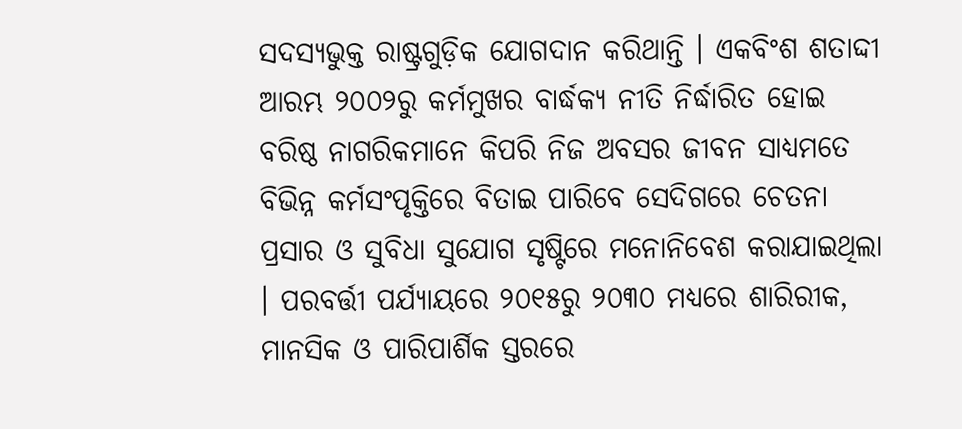ସଦସ୍ୟଭୁକ୍ତ ରାଷ୍ଟ୍ରଗୁଡ଼ିକ ଯୋଗଦାନ କରିଥାନ୍ତି । ଏକବିଂଶ ଶତାଦ୍ଦୀ ଆରମ୍ଭ ୨୦୦୨ରୁ କର୍ମମୁଖର ବାର୍ଦ୍ଧକ୍ୟ ନୀତି ନିର୍ଦ୍ଧାରିତ ହୋଇ ବରିଷ୍ଠ ନାଗରିକମାନେ କିପରି ନିଜ ଅବସର ଜୀବନ ସାଧ୍ୟମତେ ବିଭିନ୍ନ କର୍ମସଂପୃକ୍ତିରେ ବିତାଇ ପାରିବେ ସେଦିଗରେ ଚେତନା ପ୍ରସାର ଓ ସୁବିଧା ସୁଯୋଗ ସୃଷ୍ଟିରେ ମନୋନିବେଶ କରାଯାଇଥିଲା । ପରବର୍ତ୍ତୀ ପର୍ଯ୍ୟାୟରେ ୨୦୧୫ରୁ ୨୦୩୦ ମଧ୍ୟରେ ଶାରିରୀକ, ମାନସିକ ଓ ପାରିପାର୍ଶିକ ସ୍ତରରେ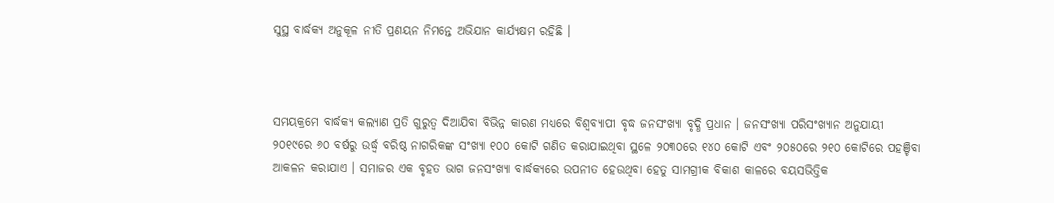ସୁସ୍ଥ ବାର୍ଦ୍ଧକ୍ୟ ଅନୁକୂଳ ନୀତି ପ୍ରଣୟନ ନିମନ୍ତେ ଅଭିଯାନ କାର୍ଯ୍ୟକ୍ଷମ ରହିଛି ।



ସମୟକ୍ରମେ ବାର୍ଦ୍ଧକ୍ୟ କଲ୍ୟାଣ ପ୍ରତି ଗୁରୁତ୍ୱ ଦିଆଯିବା ବିଭିନ୍ନ କାରଣ ମଧ୍ୟରେ ବିଶ୍ୱବ୍ୟାପୀ ବୃଦ୍ଧ ଜନସଂଖ୍ୟା ବୃଦ୍ଧି ପ୍ରଧାନ । ଜନସଂଖ୍ୟା ପରିସଂଖ୍ୟାନ ଅନୁଯାୟୀ ୨୦୧୯ରେ ୬୦ ବର୍ଷରୁ ଉର୍ଦ୍ଧ୍ୱ ବରିଷ୍ଠ ନାଗରିକଙ୍କ ସଂଖ୍ୟା ୧୦୦ କୋଟି ଗଣିତ କରାଯାଇଥିବା ସ୍ଥଳେ ୨୦୩୦ରେ ୧୪୦ କୋଟି ଏବଂ ୨୦୫୦ରେ ୨୧୦ କୋଟିରେ ପହଞ୍ଚିବା ଆକଳନ କରାଯାଏ । ସମାଜର ଏକ ବୃହତ ଭାଗ ଜନସଂଖ୍ୟା ବାର୍ଦ୍ଧକ୍ୟରେ ଉପନୀତ ହେଉଥିବା ହେତୁ ସାମଗ୍ରୀକ ବିକାଶ କାଳରେ ବୟସଭିତ୍ତିକ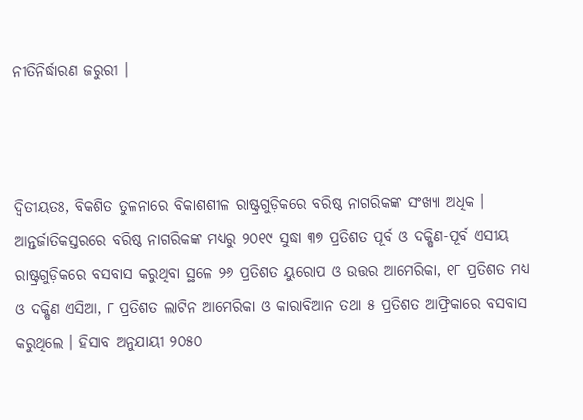ନୀତିନିର୍ଦ୍ଧାରଣ ଜରୁରୀ ।



ଦ୍ୱିତୀୟତଃ, ବିକଶିତ ତୁଳନାରେ ବିକାଶଶୀଳ ରାଷ୍ଟ୍ରଗୁଡ଼ିକରେ ବରିଷ୍ଠ ନାଗରିକଙ୍କ ସଂଖ୍ୟା ଅଧିକ । ଆନ୍ତର୍ଜାତିକସ୍ତରରେ ବରିଷ୍ଠ ନାଗରିକଙ୍କ ମଧ୍ୟରୁ ୨୦୧୯ ସୁଦ୍ଧା ୩୭ ପ୍ରତିଶତ ପୂର୍ବ ଓ ଦକ୍ଷିଣ-ପୂର୍ବ ଏସୀୟ ରାଷ୍ଟ୍ରଗୁଡ଼ିକରେ ବସବାସ କରୁଥିବା ସ୍ଥଳେ ୨୬ ପ୍ରତିଶତ ୟୁରୋପ ଓ ଉତ୍ତର ଆମେରିକା, ୧୮ ପ୍ରତିଶତ ମଧ୍ୟ ଓ ଦକ୍ଷିଣ ଏସିଆ, ୮ ପ୍ରତିଶତ ଲାଟିନ ଆମେରିକା ଓ କାରାବିଆନ ତଥା ୫ ପ୍ରତିଶତ ଆଫ୍ରିକାରେ ବସବାସ କରୁଥିଲେ । ହିସାବ ଅନୁଯାୟୀ ୨୦୫୦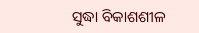ସୁଦ୍ଧା ବିକାଶଶୀଳ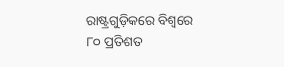ରାଷ୍ଟ୍ରଗୁଡ଼ିକରେ ବିଶ୍ୱରେ ୮୦ ପ୍ରତିଶତ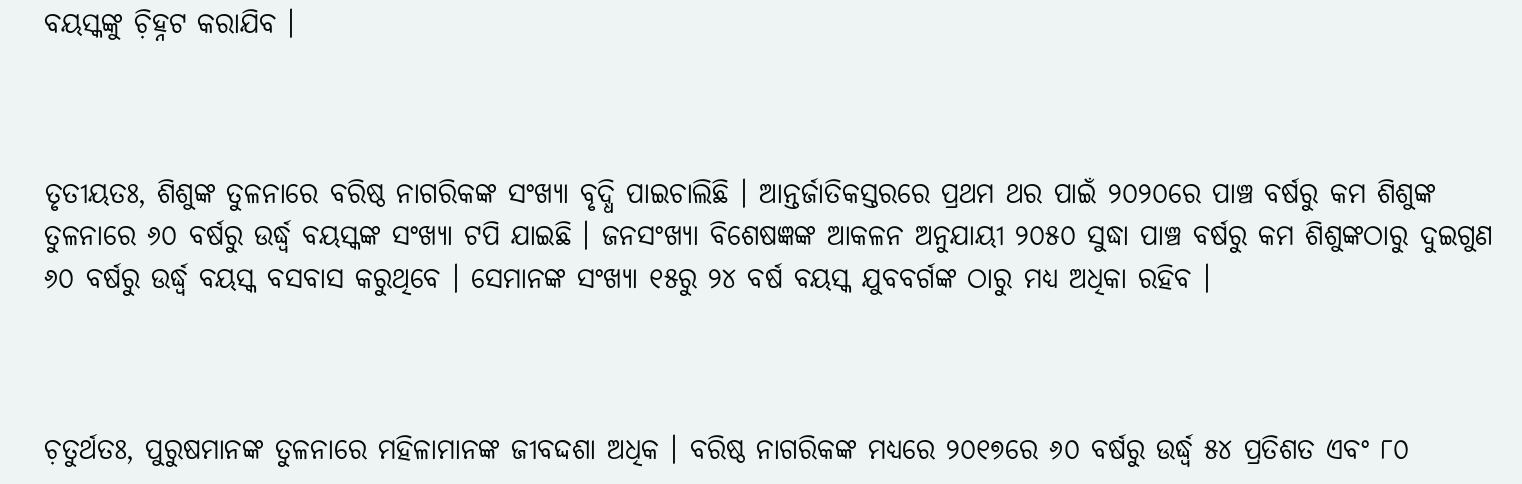ବୟସ୍କଙ୍କୁ ଚ଼ିହ୍ନଟ କରାଯିବ ।



ତୃତୀୟତଃ, ଶିଶୁଙ୍କ ତୁଳନାରେ ବରିଷ୍ଠ ନାଗରିକଙ୍କ ସଂଖ୍ୟା ବୃଦ୍ଧି ପାଇଚାଲିଛି । ଆନ୍ତର୍ଜାତିକସ୍ତରରେ ପ୍ରଥମ ଥର ପାଇଁ ୨୦୨୦ରେ ପାଞ୍ଚ ବର୍ଷରୁ କମ ଶିଶୁଙ୍କ ତୁଳନାରେ ୬୦ ବର୍ଷରୁ ଉର୍ଦ୍ଧ୍ୱ ବୟସ୍କଙ୍କ ସଂଖ୍ୟା ଟପି ଯାଇଛି । ଜନସଂଖ୍ୟା ବିଶେଷଜ୍ଞଙ୍କ ଆକଳନ ଅନୁଯାୟୀ ୨୦୫୦ ସୁଦ୍ଧା ପାଞ୍ଚ ବର୍ଷରୁ କମ ଶିଶୁଙ୍କଠାରୁ ଦୁଇଗୁଣ ୬୦ ବର୍ଷରୁ ଉର୍ଦ୍ଧ୍ୱ ବୟସ୍କ ବସବାସ କରୁଥିବେ । ସେମାନଙ୍କ ସଂଖ୍ୟା ୧୫ରୁ ୨୪ ବର୍ଷ ବୟସ୍କ ଯୁବବର୍ଗଙ୍କ ଠାରୁ ମଧ୍ୟ ଅଧିକା ରହିବ ।



ଚ଼ତୁର୍ଥତଃ, ପୁରୁଷମାନଙ୍କ ତୁଳନାରେ ମହିଳାମାନଙ୍କ ଜୀବଦ୍ଦଶା ଅଧିକ । ବରିଷ୍ଠ ନାଗରିକଙ୍କ ମଧ୍ୟରେ ୨୦୧୭ରେ ୬୦ ବର୍ଷରୁ ଉର୍ଦ୍ଧ୍ୱ ୫୪ ପ୍ରତିଶତ ଏବଂ ୮୦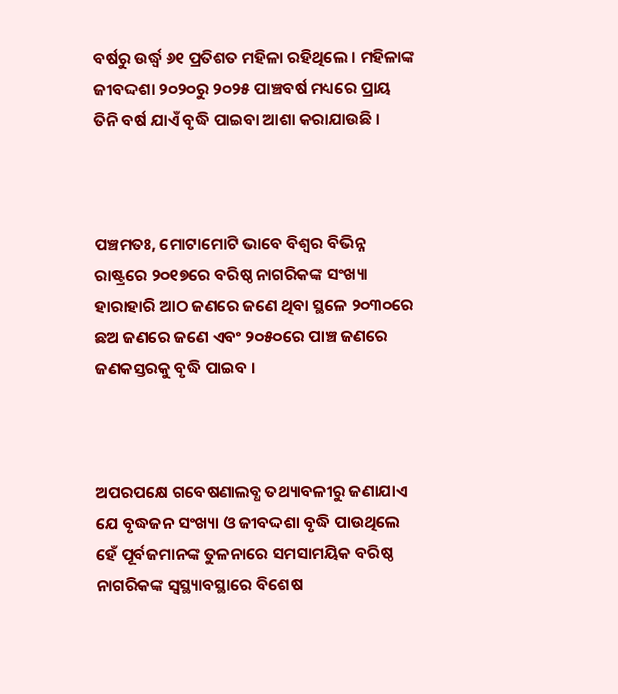ବର୍ଷରୁ ଉର୍ଦ୍ଧ୍ୱ ୬୧ ପ୍ରତିଶତ ମହିଳା ରହିଥିଲେ । ମହିଳାଙ୍କ ଜୀବଦ୍ଦଶା ୨୦୨୦ରୁ ୨୦୨୫ ପାଞ୍ଚବର୍ଷ ମଧ୍ୟରେ ପ୍ରାୟ ତିନି ବର୍ଷ ଯାଏଁ ବୃଦ୍ଧି ପାଇବା ଆଶା କରାଯାଉଛି ।



ପଞ୍ଚମତଃ, ମୋଟାମୋଟି ଭାବେ ବିଶ୍ୱର ବିଭିନ୍ନ ରାଷ୍ଟ୍ରରେ ୨୦୧୭ରେ ବରିଷ୍ଠ ନାଗରିକଙ୍କ ସଂଖ୍ୟା ହାରାହାରି ଆଠ ଜଣରେ ଜଣେ ଥିବା ସ୍ଥଳେ ୨୦୩୦ରେ ଛଅ ଜଣରେ ଜଣେ ଏବଂ ୨୦୫୦ରେ ପାଞ୍ଚ ଜଣରେ ଜଣକସ୍ତରକୁ ବୃଦ୍ଧି ପାଇବ ।



ଅପରପକ୍ଷେ ଗବେଷଣାଲବ୍ଧ ତଥ୍ୟାବଳୀରୁ ଜଣାଯାଏ ଯେ ବୃଦ୍ଧଜନ ସଂଖ୍ୟା ଓ ଜୀବଦ୍ଦଶା ବୃଦ୍ଧି ପାଉଥିଲେ ହେଁ ପୂର୍ବଜମାନଙ୍କ ତୁଳନାରେ ସମସାମୟିକ ବରିଷ୍ଠ ନାଗରିକଙ୍କ ସ୍ୱସ୍ଥ୍ୟାବସ୍ଥାରେ ବିଶେଷ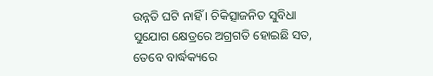ଉନ୍ନତି ଘଟି ନାହିଁ । ଚିକିତ୍ସାଜନିତ ସୁବିଧା ସୁଯୋଗ କ୍ଷେତ୍ରରେ ଅଗ୍ରଗତି ହୋଇଛି ସତ, ତେବେ ବାର୍ଦ୍ଧକ୍ୟରେ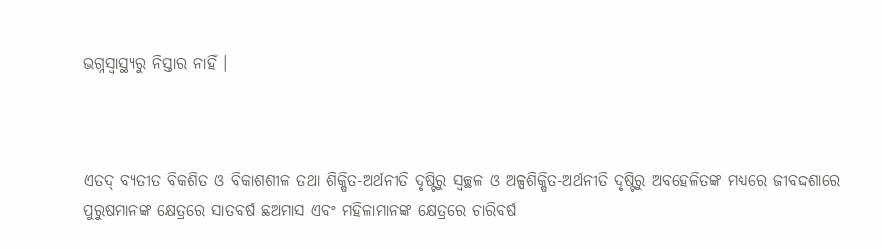ଭଗ୍ନସ୍ୱାସ୍ଥ୍ୟରୁ ନିସ୍ତାର ନାହିଁ ।



ଏତଦ୍ ବ୍ୟତୀତ ବିକଶିତ ଓ ବିକାଶଶୀଳ ତଥା ଶିକ୍ଷିତ-ଅର୍ଥନୀତି ଦୃଷ୍ଟିରୁ ସ୍ୱଚ୍ଛଳ ଓ ଅଳ୍ପଶିକ୍ଷିତ-ଅର୍ଥନୀତି ଦୃଷ୍ଟିରୁ ଅବହେଳିତଙ୍କ ମଧ୍ୟରେ ଜୀବଦ୍ଦଶାରେ ପୁରୁଷମାନଙ୍କ କ୍ଷେତ୍ରରେ ସାତବର୍ଷ ଛଅମାସ ଏବଂ ମହିଳାମାନଙ୍କ କ୍ଷେତ୍ରରେ ଚାରିବର୍ଷ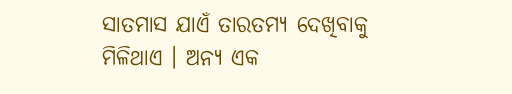ସାତମାସ ଯାଏଁ ତାରତମ୍ୟ ଦେଖିବାକୁ ମିଳିଥାଏ । ଅନ୍ୟ ଏକ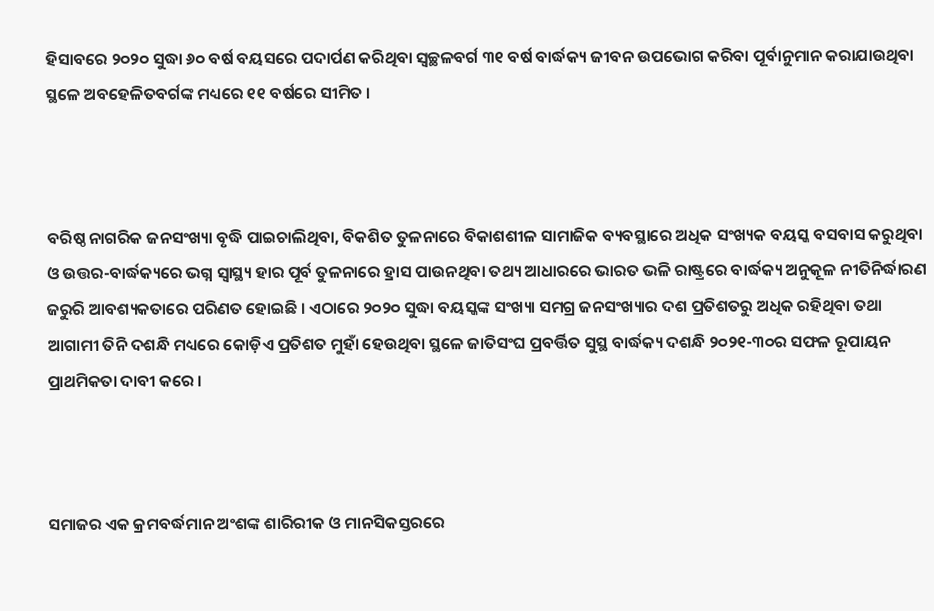ହିସାବରେ ୨୦୨୦ ସୁଦ୍ଧା ୬୦ ବର୍ଷ ବୟସରେ ପଦାର୍ପଣ କରିଥିବା ସ୍ୱଚ୍ଛଳବର୍ଗ ୩୧ ବର୍ଷ ବାର୍ଦ୍ଧକ୍ୟ ଜୀବନ ଉପଭୋଗ କରିବା ପୂର୍ବାନୁମାନ କରାଯାଉଥିବା ସ୍ଥଳେ ଅବହେଳିତବର୍ଗଙ୍କ ମଧ୍ୟରେ ୧୧ ବର୍ଷରେ ସୀମିତ ।



ବରିଷ୍ଠ ନାଗରିକ ଜନସଂଖ୍ୟା ବୃଦ୍ଧି ପାଇଚାଲିଥିବା, ବିକଶିତ ତୁଳନାରେ ବିକାଶଶୀଳ ସାମାଜିକ ବ୍ୟବସ୍ଥାରେ ଅଧିକ ସଂଖ୍ୟକ ବୟସ୍କ ବସବାସ କରୁଥିବା ଓ ଉତ୍ତର-ବାର୍ଦ୍ଧକ୍ୟରେ ଭଗ୍ନ ସ୍ୱାସ୍ଥ୍ୟ ହାର ପୂର୍ବ ତୁଳନାରେ ହ୍ରାସ ପାଉନଥିବା ତଥ୍ୟ ଆଧାରରେ ଭାରତ ଭଳି ରାଷ୍ଟ୍ରରେ ବାର୍ଦ୍ଧକ୍ୟ ଅନୁକୂଳ ନୀତିନିର୍ଦ୍ଧାରଣ ଜରୁରି ଆବଶ୍ୟକତାରେ ପରିଣତ ହୋଇଛି । ଏଠାରେ ୨୦୨୦ ସୁଦ୍ଧା ବୟସ୍କଙ୍କ ସଂଖ୍ୟା ସମଗ୍ର ଜନସଂଖ୍ୟାର ଦଶ ପ୍ରତିଶତରୁ ଅଧିକ ରହିଥିବା ତଥା ଆଗାମୀ ତିନି ଦଶନ୍ଧି ମଧ୍ୟରେ କୋଡ଼ିଏ ପ୍ରତିଶତ ମୁହାଁ ହେଉଥିବା ସ୍ଥଳେ ଜାତିସଂଘ ପ୍ରବର୍ତ୍ତିତ ସୁସ୍ଥ ବାର୍ଦ୍ଧକ୍ୟ ଦଶନ୍ଧି ୨୦୨୧-୩୦ର ସଫଳ ରୂପାୟନ ପ୍ରାଥମିକତା ଦାବୀ କରେ ।



ସମାଜର ଏକ କ୍ରମବର୍ଦ୍ଧମାନ ଅଂଶଙ୍କ ଶାରିରୀକ ଓ ମାନସିକସ୍ତରରେ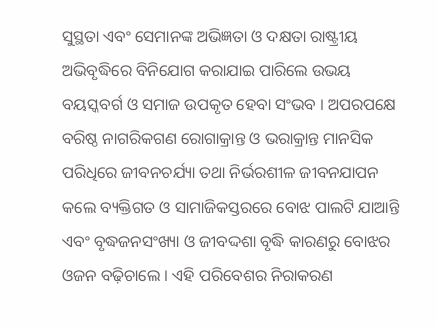ସୁସ୍ଥତା ଏବଂ ସେମାନଙ୍କ ଅଭିଜ୍ଞତା ଓ ଦକ୍ଷତା ରାଷ୍ଟ୍ରୀୟ ଅଭିବୃଦ୍ଧିରେ ବିନିଯୋଗ କରାଯାଇ ପାରିଲେ ଉଭୟ ବୟସ୍କବର୍ଗ ଓ ସମାଜ ଉପକୃତ ହେବା ସଂଭବ । ଅପରପକ୍ଷେ ବରିଷ୍ଠ ନାଗରିକଗଣ ରୋଗାକ୍ରାନ୍ତ ଓ ଭରାକ୍ରାନ୍ତ ମାନସିକ ପରିଧିରେ ଜୀବନଚର୍ଯ୍ୟା ତଥା ନିର୍ଭରଶୀଳ ଜୀବନଯାପନ କଲେ ବ୍ୟକ୍ତିଗତ ଓ ସାମାଜିକସ୍ତରରେ ବୋଝ ପାଲଟି ଯାଆନ୍ତି ଏବଂ ବୃଦ୍ଧଜନସଂଖ୍ୟା ଓ ଜୀବଦ୍ଦଶା ବୃଦ୍ଧି କାରଣରୁ ବୋଝର ଓଜନ ବଢ଼ିଚାଲେ । ଏହି ପରିବେଶର ନିରାକରଣ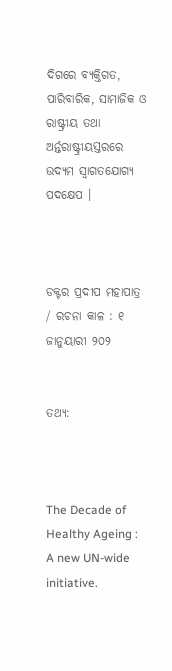ଦିଗରେ ବ୍ୟକ୍ତିଗତ, ପାରିବାରିକ, ସାମାଜିକ ଓ ରାଷ୍ଟ୍ରୀୟ ତଥା ଅର୍ନ୍ତରାଷ୍ଟ୍ରୀୟସ୍ତରରେ ଉଦ୍ୟମ ସ୍ୱାଗତଯୋଗ୍ୟ ପଦକ୍ଷେପ ।



ଡକ୍ଟର ପ୍ରଦୀପ ମହାପାତ୍ର  / ରଚନା କାଳ : ୧ ଜାନୁୟାରୀ ୨୦୨


ତଥ୍ୟ:



The Decade of Healthy Ageing : A new UN-wide initiative.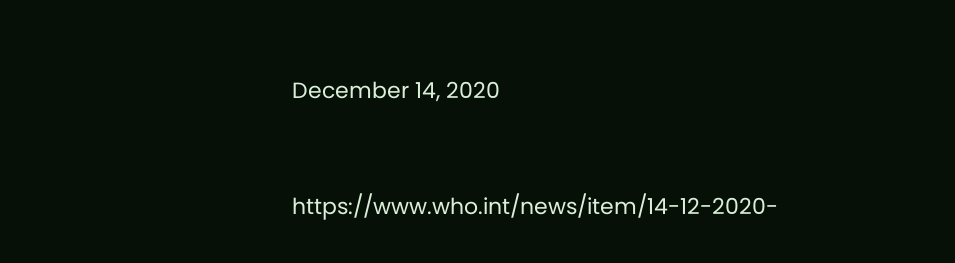December 14, 2020



https://www.who.int/news/item/14-12-2020-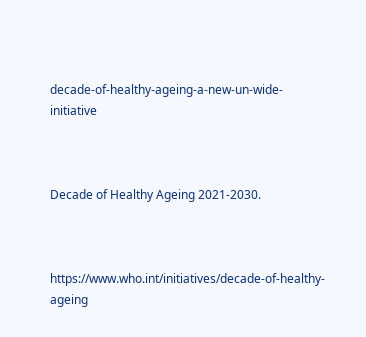decade-of-healthy-ageing-a-new-un-wide-initiative



Decade of Healthy Ageing 2021-2030.



https://www.who.int/initiatives/decade-of-healthy-ageing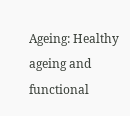Ageing: Healthy ageing and functional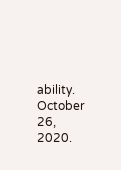ability. October 26, 2020.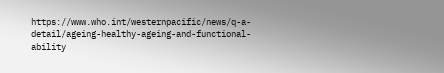https://www.who.int/westernpacific/news/q-a-detail/ageing-healthy-ageing-and-functional-ability